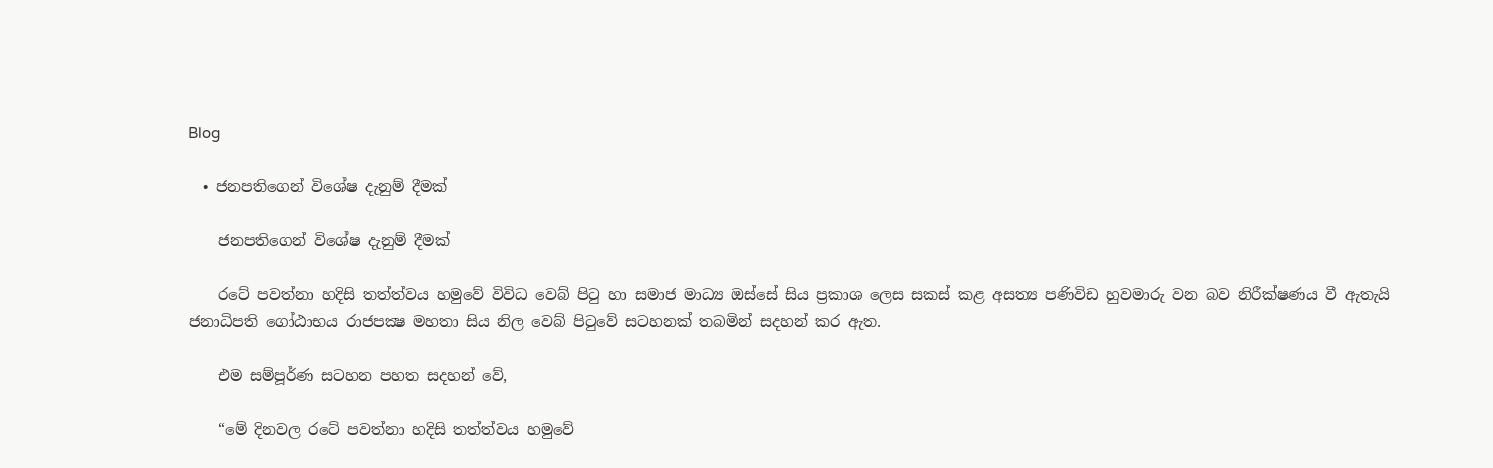Blog

  • ජනපතිගෙන් විශේෂ දැනුම් දීමක්

    ජනපතිගෙන් විශේෂ දැනුම් දීමක්

    රටේ පවත්නා හදිසි තත්ත්වය හමුවේ විවිධ වෙබ් පිටු හා සමාජ මාධ්‍ය ඔස්සේ සිය ප්‍රකාශ ලෙස සකස් කළ අසත්‍ය පණිවිඩ හුවමාරු වන බව නිරීක්ෂණය වී ඇතැයි ජනාධිපති ගෝඨාභය රාජපක්‍ෂ මහතා සිය නිල වෙබ් පිටුවේ සටහනක් තබමින් සදහන් කර ඇත.

    එම සම්පූර්ණ සටහන පහත සදහන් වේ,

    “මේ දිනවල රටේ පවත්නා හදිසි තත්ත්වය හමුවේ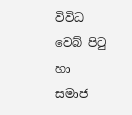විවිධ වෙබ් පිටු හා සමාජ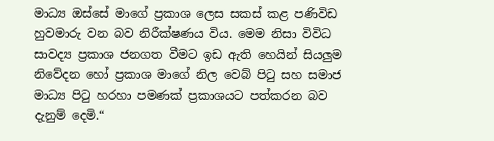මාධ්‍ය ඔස්සේ මාගේ ප්‍රකාශ ලෙස සකස් කළ පණිවිඩ හුවමාරු වන බව නිරීක්ෂණය විය. මෙම නිසා විවිධ සාවද්‍ය ප්‍රකාශ ජනගත වීමට ඉඩ ඇති හෙයින් සියලුම නිවේදන හෝ ප්‍රකාශ මාගේ නිල වෙබ් පිටු සහ සමාජ මාධ්‍ය පිටු හරහා පමණක් ප්‍රකාශයට පත්කරන බව දැනුම් දෙමි.“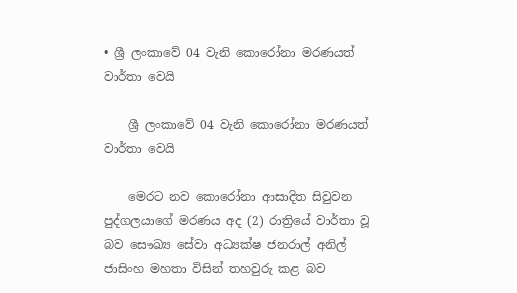• ශ්‍රී ලංකාවේ 04 වැනි කොරෝනා මරණයත් වාර්තා වෙයි

    ශ්‍රී ලංකාවේ 04 වැනි කොරෝනා මරණයත් වාර්තා වෙයි

    මෙරට නව කොරෝනා ආසාදිත සිවුවන පුද්ගලයාගේ මරණය අද (2) රාත්‍රියේ වාර්තා වූ බව සෞඛ්‍ය සේවා අධ්‍යක්ෂ ජනරාල් අනිල් ජාසිංහ මහතා විසින් තහවුරු කළ බව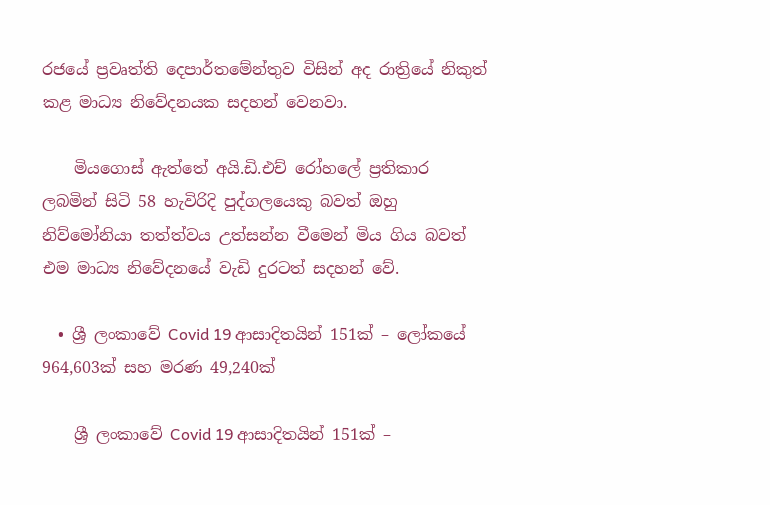රජයේ ප්‍රවෘත්ති දෙපාර්තමේන්තුව විසින් අද රාත්‍රියේ නිකුත් කළ මාධ්‍ය නිවේදනයක සදහන් වෙනවා.

    මියගොස් ඇත්තේ අයි.ඩි.එච් රෝහලේ ප්‍රතිකාර ලබමින් සිටි 58 හැවිරිදි පුද්ගලයෙකු බවත් ඔහු නිව්මෝනියා තත්ත්වය උත්සන්න වීමෙන් මිය ගිය බවත් එම මාධ්‍ය නිවේදනයේ වැඩි දුරටත් සදහන් වේ.

  • ශ්‍රී ලංකාවේ Covid 19 ආසාදිතයින් 151ක් – ලෝකයේ 964,603ක් සහ මරණ 49,240ක්

    ශ්‍රී ලංකාවේ Covid 19 ආසාදිතයින් 151ක් –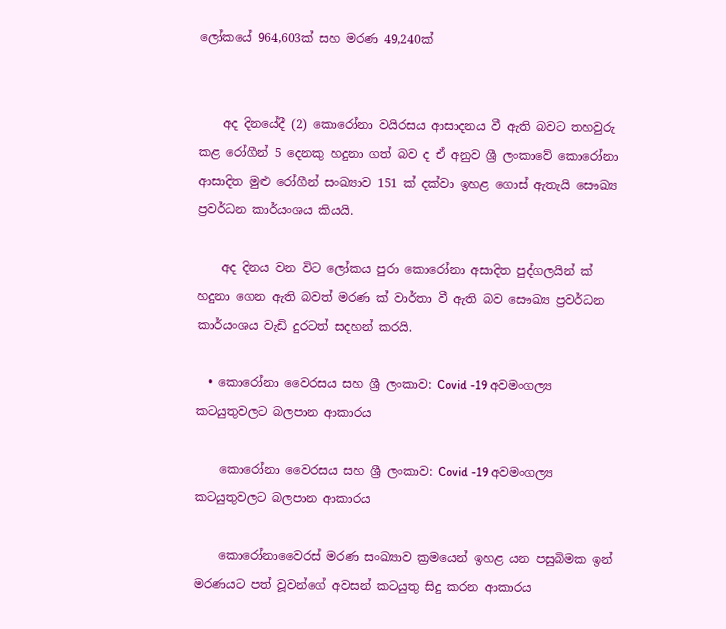ලෝකයේ 964,603ක් සහ මරණ 49,240ක්


    අද දිනයේදී (2) කොරෝනා වයිරසය ආසාදනය වී ඇති බවට තහවුරු කළ රෝගීන් 5 දෙනකු හදුනා ගත් බව ද ඒ අනුව ශ්‍රී ලංකාවේ කොරෝනා ආසාදිත මුළු රෝගීන් සංඛ්‍යාව 151 ක් දක්වා ඉහළ ගොස් ඇතැයි සෞඛ්‍ය ප්‍රවර්ධන කාර්යංශය කියයි.

    අද දිනය වන විට ලෝකය පුරා කොරෝනා අසාදිත පුද්ගලයින් ක් හදුනා ගෙන ඇති බවත් මරණ ක් වාර්තා වී ඇති බව සෞඛ්‍ය ප්‍රවර්ධන කාර්යංශය වැඩි දුරටත් සදහන් කරයි.

  • කොරෝනා වෛරසය සහ ශ්‍රී ලංකාව: Covid -19 අවමංගල්‍ය කටයුතුවලට බලපාන ආකාරය

    කොරෝනා වෛරසය සහ ශ්‍රී ලංකාව: Covid -19 අවමංගල්‍ය කටයුතුවලට බලපාන ආකාරය

    කොරෝනාවෛරස් මරණ සංඛ්‍යාව ක්‍රමයෙන් ඉහළ යන පසුබිමක ඉන් මරණයට පත් වූවන්ගේ අවසන් කටයුතු සිදු කරන ආකාරය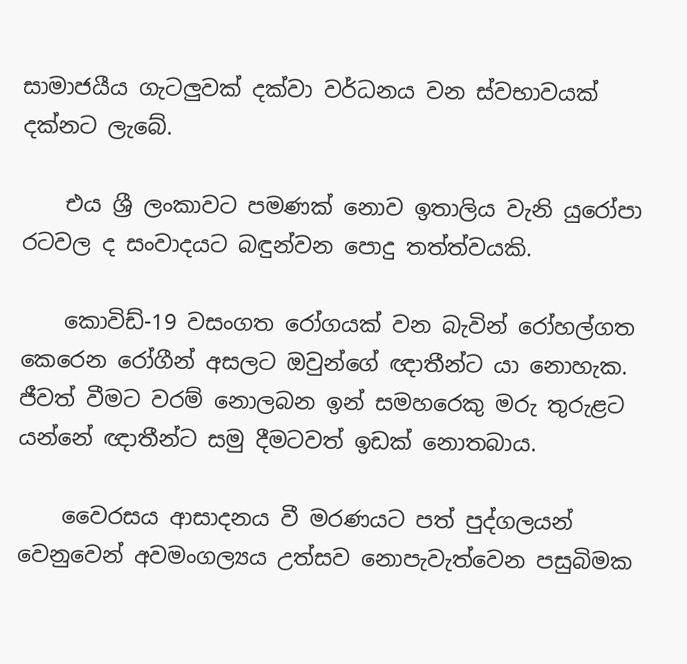සාමාජයීය ගැටලුවක් දක්වා වර්ධනය වන ස්වභාවයක් දක්නට ලැබේ.

    එය ශ්‍රී ලංකාවට පමණක් නොව ඉතාලිය වැනි යුරෝපා රටවල ද සංවාදයට බඳුන්වන පොදු තත්ත්වයකි.

    කොවිඩ්-19 වසංගත රෝගයක් වන බැවින් රෝහල්ගත කෙරෙන රෝගීන් අසලට ඔවුන්ගේ ඥාතීන්ට යා නොහැක. ජීවත් වීමට වරම් නොලබන ඉන් සමහරෙකු මරු තුරුළට යන්නේ ඥාතීන්ට සමු දීමටවත් ඉඩක් නොතබාය.

    වෛරසය ආසාදනය වී මරණයට පත් පුද්ගලයන් වෙනුවෙන් අවමංගල්‍යය උත්සව නොපැවැත්වෙන පසුබිමක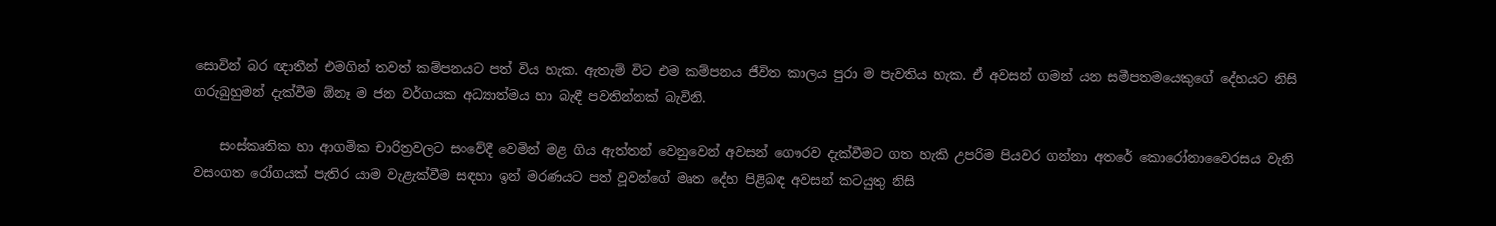සොවින් බර ඥාතීන් එමගින් තවත් කම්පනයට පත් විය හැක. ඇතැම් විට එම කම්පනය ජීවිත කාලය පුරා ම පැවතිය හැක. ඒ අවසන් ගමන් යන සමීපතමයෙකුගේ දේහයට නිසි ගරුබුහුමන් දැක්වීම ඕනෑ ම ජන වර්ගයක අධ්‍යාත්මය හා බැඳී පවතින්නක් බැවිනි.

    සංස්කෘතික හා ආගමික චාරිත්‍රවලට සංවේදී වෙමින් මළ ගිය ඇත්තන් වෙනුවෙන් අවසන් ගෞරව දැක්වීමට ගත හැකි උපරිම පියවර ගන්නා අතරේ කොරෝනාවෛරසය වැනි වසංගත රෝගයක් පැතිර යාම වැළැක්වීම සඳහා ඉන් මරණයට පත් වූවන්ගේ මෘත දේහ පිළිබඳ අවසන් කටයුතු නිසි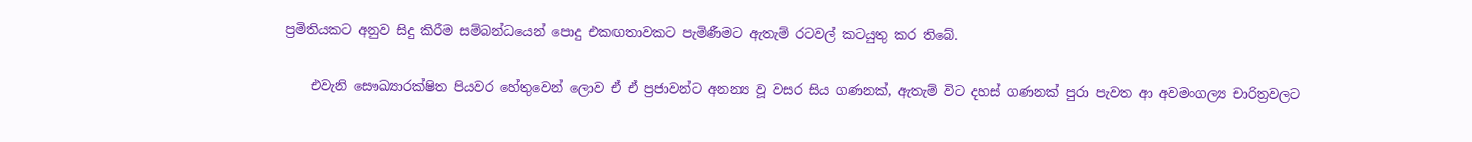ප්‍රමිතියකට අනුව සිදු කිරීම සම්බන්ධයෙන් පොදු එකඟතාවකට පැමිණීමට ඇතැම් රටවල් කටයුතු කර තිබේ.

    එවැනි සෞඛ්‍යාරක්ෂිත පියවර හේතුවෙන් ලොව ඒ ඒ ප්‍රජාවන්ට අනන්‍ය වූ වසර සිය ගණනක්, ඇතැම් විට දහස් ගණනක් පුරා පැවත ආ අවමංගල්‍ය චාරිත්‍රවලට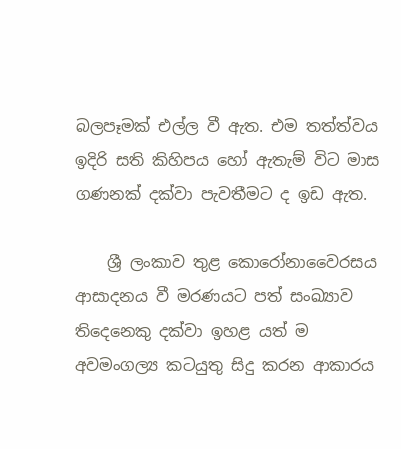බලපෑමක් එල්ල වී ඇත. එම තත්ත්වය ඉදිරි සති කිහිපය හෝ ඇතැම් විට මාස ගණනක් දක්වා පැවතීමට ද ඉඩ ඇත.

    ශ්‍රී ලංකාව තුළ කොරෝනාවෛරසය ආසාදනය වී මරණයට පත් සංඛ්‍යාව තිදෙනෙකු දක්වා ඉහළ යත් ම අවමංගල්‍ය කටයුතු සිදු කරන ආකාරය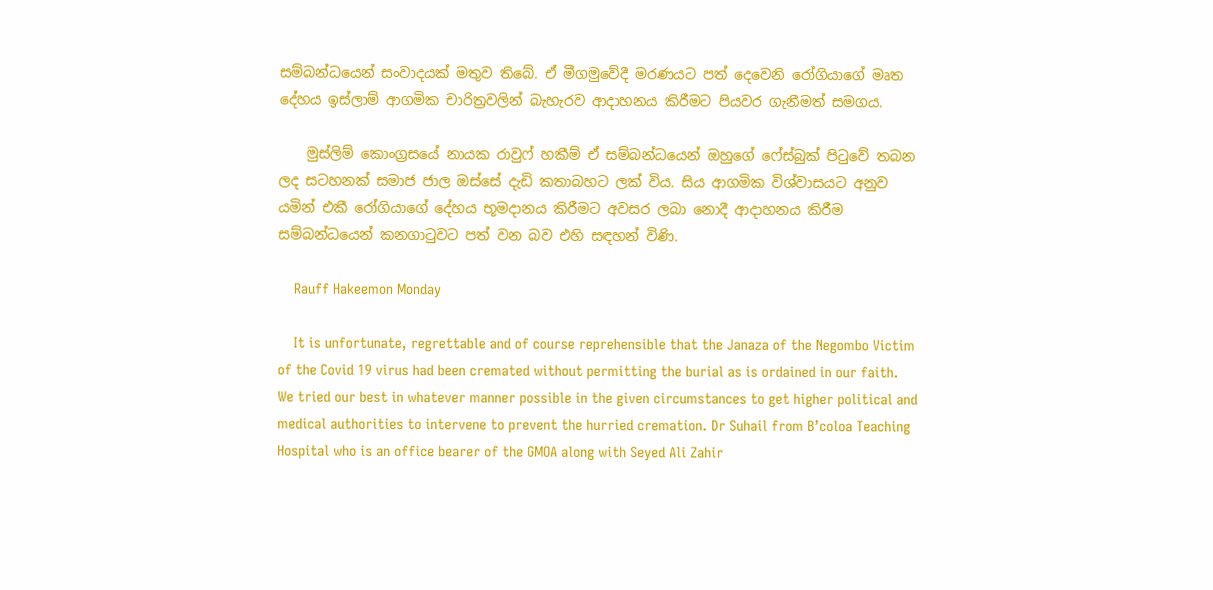සම්බන්ධයෙන් සංවාදයක් මතුව තිබේ. ඒ මීගමුවේදී මරණයට පත් දෙවෙනි රෝගියාගේ මෘත දේහය ඉස්ලාම් ආගමික චාරිත්‍රවලින් බැහැරව ආදාහනය කිරීමට පියවර ගැනීමත් සමගය.

    මුස්ලිම් කොංග්‍රසයේ නායක රාවුෆ් හකීම් ඒ සම්බන්ධයෙන් ඔහුගේ ෆේස්බුක් පිටුවේ තබන ලද සටහනක් සමාජ ජාල ඔස්සේ දැඩි කතාබහට ලක් විය. සිය ආගමික විශ්වාසයට අනුව යමින් එකී රෝගියාගේ දේහය භූමදානය කිරීමට අවසර ලබා නොදී ආදාහනය කිරීම සම්බන්ධයෙන් කනගාටුවට පත් වන බව එහි සඳහන් විණි.

    Rauff Hakeemon Monday

    It is unfortunate, regrettable and of course reprehensible that the Janaza of the Negombo Victim of the Covid 19 virus had been cremated without permitting the burial as is ordained in our faith. We tried our best in whatever manner possible in the given circumstances to get higher political and medical authorities to intervene to prevent the hurried cremation. Dr Suhail from B’coloa Teaching Hospital who is an office bearer of the GMOA along with Seyed Ali Zahir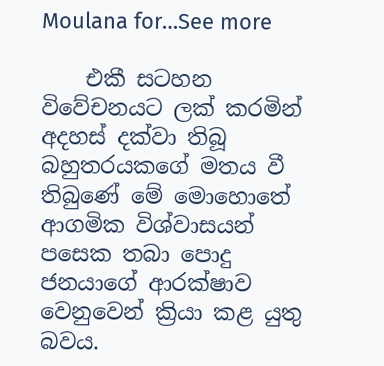Moulana for…See more

    එකී සටහන විවේචනයට ලක් කරමින් අදහස් දක්වා තිබූ බහුතරයකගේ මතය වී තිබුණේ මේ මොහොතේ ආගමික විශ්වාසයන් පසෙක තබා පොදු ජනයාගේ ආරක්ෂාව වෙනුවෙන් ක්‍රියා කළ යුතු බවය.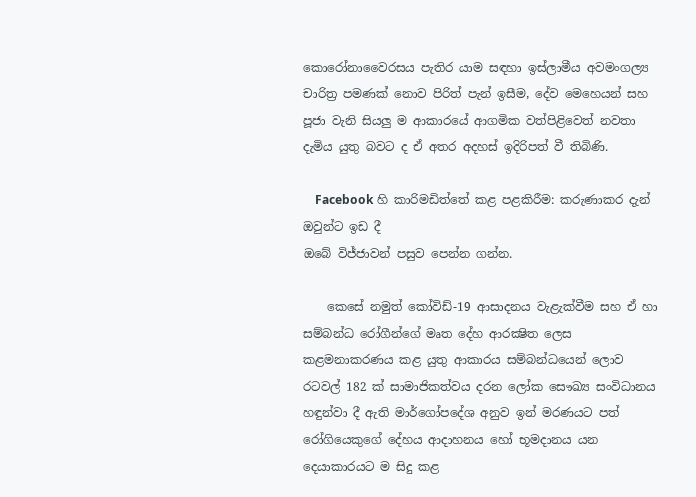කොරෝනාවෛරසය පැතිර යාම සඳහා ඉස්ලාමීය අවමංගල්‍ය චාරිත්‍ර පමණක් නොව පිරිත් පැන් ඉසීම, දේව මෙහෙයන් සහ පූජා වැනි සියලු ම ආකාරයේ ආගමික වත්පිළිවෙත් නවතා දැමිය යුතු බවට ද ඒ අතර අදහස් ඉදිරිපත් වී තිබිණි.

    Facebook හි කාරිමඩිත්තේ කළ පළකිරීම: කරුණාකර දැන් ඔවුන්ට ඉඩ දී
ඔබේ විජ්ජාවන් පසුව පෙන්න ගන්න.

    කෙසේ නමුත් කෝවිඩ්-19 ආසාදනය වැළැක්වීම සහ ඒ හා සම්බන්ධ රෝගීන්ගේ මෘත දේහ ආරක්‍ෂිත ලෙස කළමනාකරණය කළ යුතු ආකාරය සම්බන්ධයෙන් ලොව රටවල් 182 ක් සාමාජිකත්වය දරන ලෝක සෞඛ්‍ය සංවිධානය හඳුන්වා දී ඇති මාර්ගෝපදේශ අනුව ඉන් මරණයට පත් රෝගියෙකුගේ දේහය ආදාහනය හෝ භූමදානය යන දෙයාකාරයට ම සිදු කළ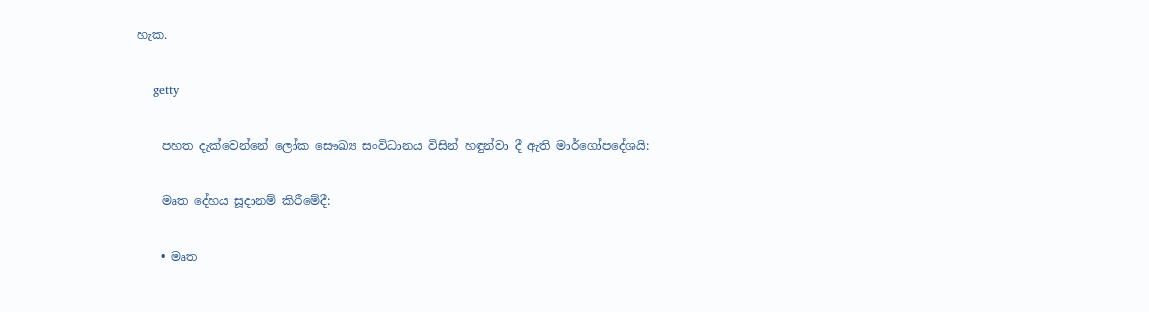හැක.

    getty

    පහත දැක්වෙන්නේ ලෝක සෞඛ්‍ය සංවිධානය විසින් හඳුන්වා දී ඇති මාර්ගෝපදේශයි:

    මෘත දේහය සූදානම් කිරීමේදී:

    • මෘත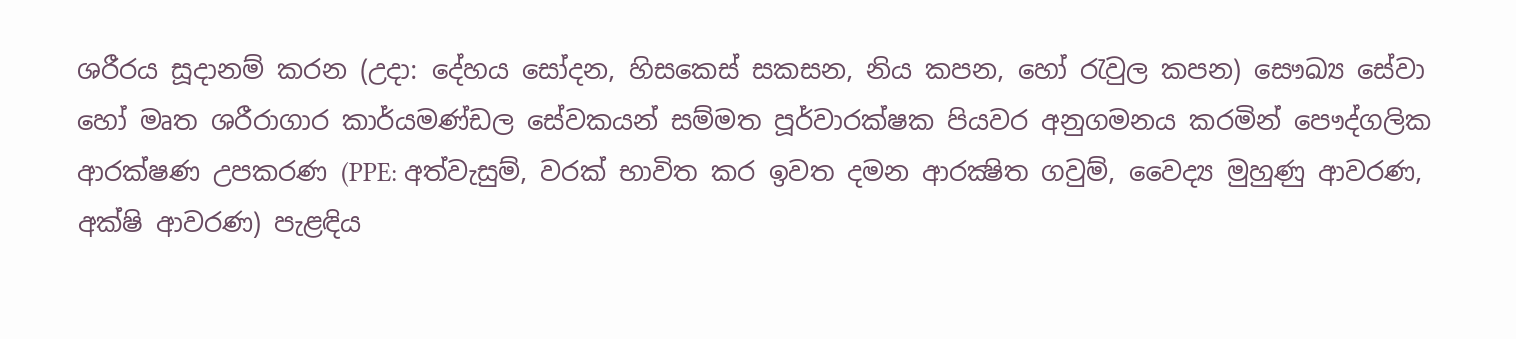ශරීරය සූදානම් කරන (උදා: දේහය සෝදන, හිසකෙස් සකසන, නිය කපන, හෝ රැවුල කපන) සෞඛ්‍ය සේවා හෝ මෘත ශරීරාගාර කාර්යමණ්ඩල සේවකයන් සම්මත පූර්වාරක්ෂක පියවර අනුගමනය කරමින් පෞද්ගලික ආරක්ෂණ උපකරණ (PPE: අත්වැසුම්, වරක් භාවිත කර ඉවත දමන ආරක්‍ෂිත ගවුම්, වෛද්‍ය මුහුණු ආවරණ, අක්ෂි ආවරණ) පැළඳිය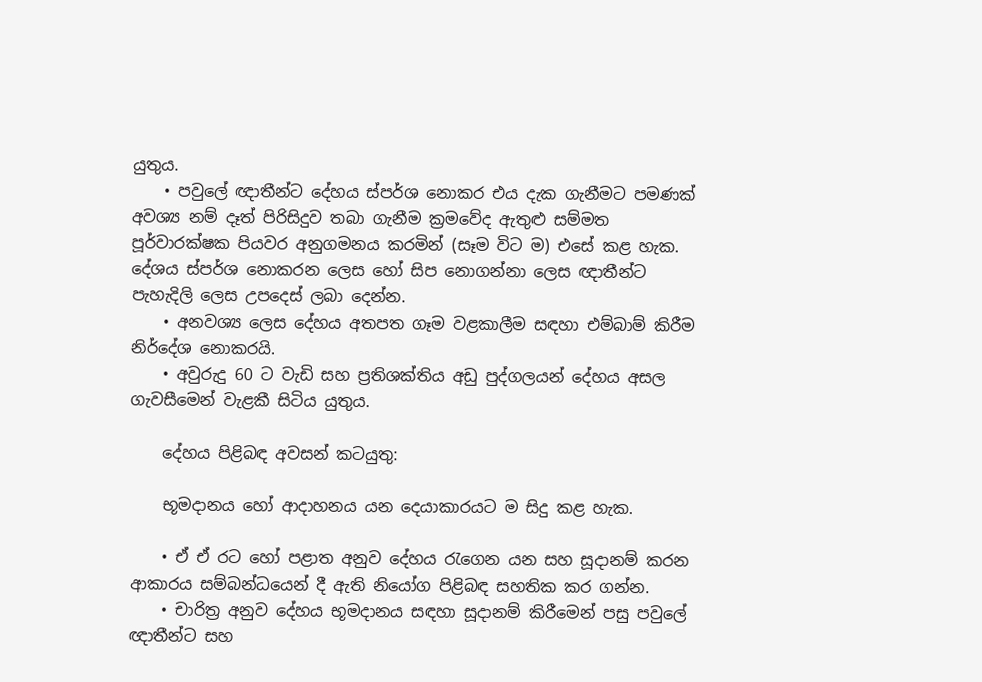යුතුය.
    • පවුලේ ඥාතීන්ට දේහය ස්පර්ශ නොකර එය දැක ගැනීමට පමණක් අවශ්‍ය නම් දෑත් පිරිසිදුව තබා ගැනීම ක්‍රමවේද ඇතුළු සම්මත පූර්වාරක්ෂක පියවර අනුගමනය කරමින් (සෑම විට ම) එසේ කළ හැක. දේශය ස්පර්ශ නොකරන ලෙස හෝ සිප නොගන්නා ලෙස ඥාතීන්ට පැහැදිලි ලෙස උපදෙස් ලබා දෙන්න.
    • අනවශ්‍ය ලෙස දේහය අතපත ගෑම වළකාලීම සඳහා එම්බාම් කිරීම නිර්දේශ නොකරයි.
    • අවුරුදු 60 ට වැඩි සහ ප්‍රතිශක්තිය අඩු පුද්ගලයන් දේහය අසල ගැවසීමෙන් වැළකී සිටිය යුතුය.

    දේහය පිළිබඳ අවසන් කටයුතු:

    භූමදානය හෝ ආදාහනය යන දෙයාකාරයට ම සිදු කළ හැක.

    • ඒ ඒ රට හෝ පළාත අනුව දේහය රැගෙන යන සහ සූදානම් කරන ආකාරය සම්බන්ධයෙන් දී ඇති නියෝග පිළිබඳ සහතික කර ගන්න.
    • චාරිත්‍ර අනුව දේහය භූමදානය සඳහා සූදානම් කිරීමෙන් පසු පවුලේ ඥාතීන්ට සහ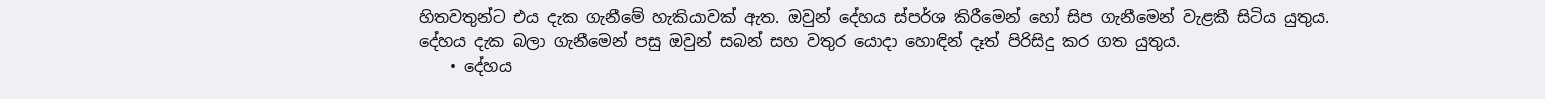හිතවතුන්ට එය දැක ගැනීමේ හැකියාවක් ඇත. ඔවුන් දේහය ස්පර්ශ කිරීමෙන් හෝ සිප ගැනීමෙන් වැළකී සිටිය යුතුය. දේහය දැක බලා ගැනීමෙන් පසු ඔවුන් සබන් සහ වතුර යොදා හොඳින් දෑත් පිරිසිදු කර ගත යුතුය.
    • දේහය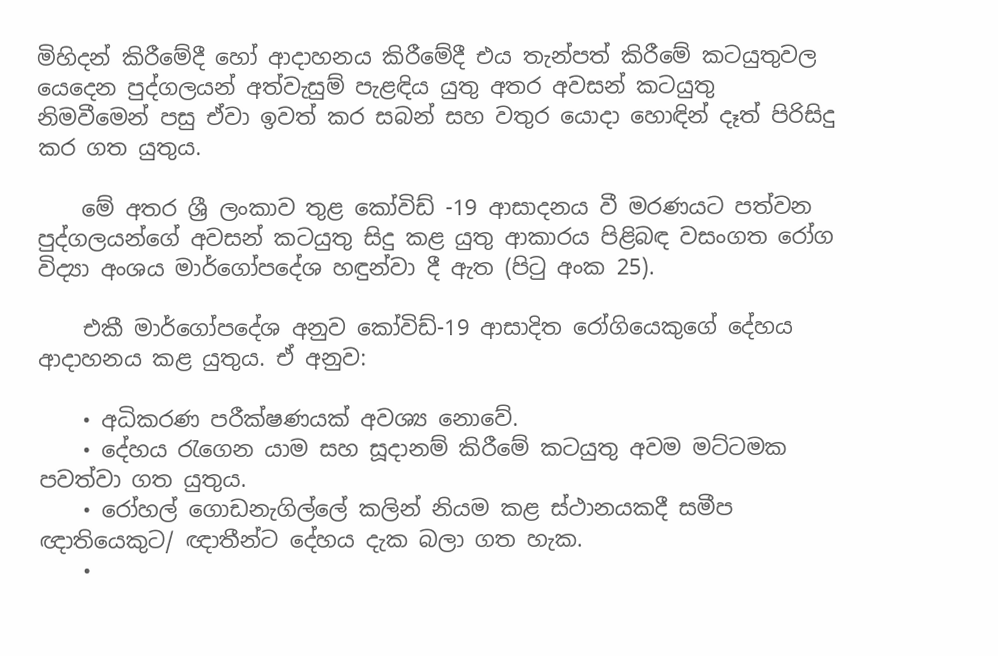මිහිදන් කිරීමේදී හෝ ආදාහනය කිරීමේදී එය තැන්පත් කිරීමේ කටයුතුවල යෙදෙන පුද්ගලයන් අත්වැසුම් පැළඳිය යුතු අතර අවසන් කටයුතු නිමවීමෙන් පසු ඒවා ඉවත් කර සබන් සහ වතුර යොදා හොඳින් දෑත් පිරිසිදු කර ගත යුතුය.

    මේ අතර ශ්‍රී ලංකාව තුළ කෝවිඩ් -19 ආසාදනය වී මරණයට පත්වන පුද්ගලයන්ගේ අවසන් කටයුතු සිදු කළ යුතු ආකාරය පිළිබඳ වසංගත රෝග විද්‍යා අංශය මාර්ගෝපදේශ හඳුන්වා දී ඇත (පිටු අංක 25).

    එකී මාර්ගෝපදේශ අනුව කෝවිඩ්-19 ආසාදිත රෝගියෙකුගේ දේහය ආදාහනය කළ යුතුය. ඒ අනුව:

    • අධිකරණ පරීක්ෂණයක් අවශ්‍ය නොවේ.
    • දේහය රැගෙන යාම සහ සූදානම් කිරීමේ කටයුතු අවම මට්ටමක පවත්වා ගත යුතුය.
    • රෝහල් ගොඩනැගිල්ලේ කලින් නියම කළ ස්ථානයකදී සමීප ඥාතියෙකුට/ ඥාතීන්ට දේහය දැක බලා ගත හැක.
    •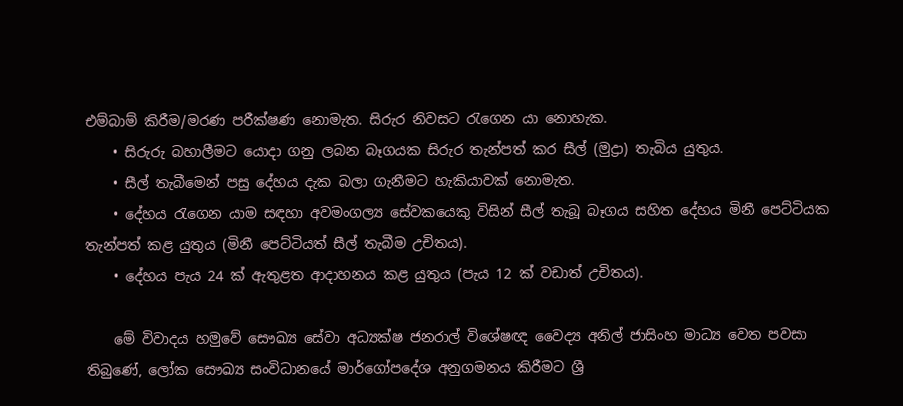එම්බාම් කිරීම/මරණ පරීක්ෂණ නොමැත. සිරුර නිවසට රැගෙන යා නොහැක.
    • සිරුරු බහාලීමට යොදා ගනු ලබන බෑගයක සිරුර තැන්පත් කර සීල් (මුද්‍රා) තැබිය යුතුය.
    • සීල් තැබීමෙන් පසු දේහය දැක බලා ගැනීමට හැකියාවක් නොමැත.
    • දේහය රැගෙන යාම සඳහා අවමංගල්‍ය සේවකයෙකු විසින් සීල් තැබූ බෑගය සහිත දේහය මිනී පෙට්ටියක තැන්පත් කළ යුතුය (මිනී පෙට්ටියත් සීල් තැබීම උචිතය).
    • දේහය පැය 24 ක් ඇතුළත ආදාහනය කළ යුතුය (පැය 12 ක් වඩාත් උචිතය).

    මේ විවාදය හමුවේ සෞඛ්‍ය සේවා අධ්‍යක්ෂ ජනරාල් විශේෂඥ වෛද්‍ය අනිල් ජාසිංහ මාධ්‍ය වෙත පවසා තිබුණේ, ලෝක සෞඛ්‍ය සංවිධානයේ මාර්ගෝපදේශ අනුගමනය කිරීමට ශ්‍රී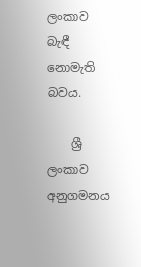ලංකාව බැඳී නොමැති බවය.

    ශ්‍රී ලංකාව අනුගමනය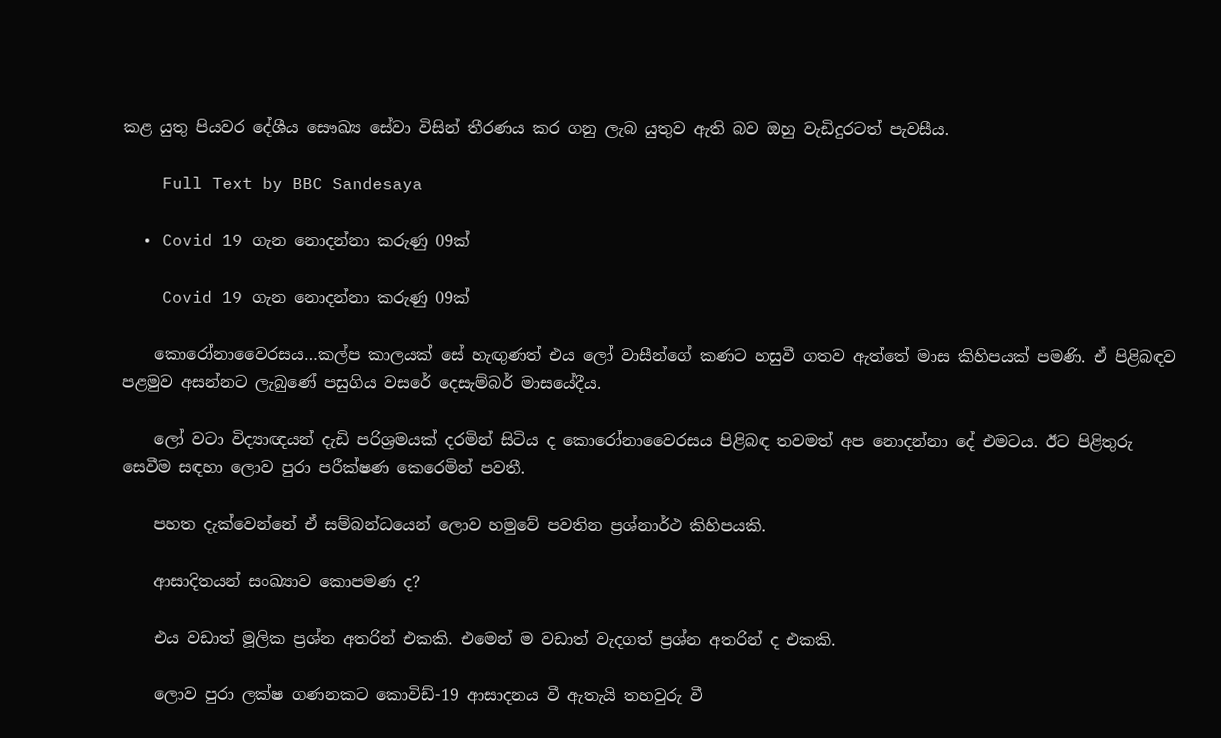කළ යුතු පියවර දේශීය සෞඛ්‍ය සේවා විසින් තීරණය කර ගනු ලැබ යුතුව ඇති බව ඔහු වැඩිදුරටත් පැවසීය.

    Full Text by BBC Sandesaya

  • Covid 19 ගැන නොදන්නා කරුණු 09ක්

    Covid 19 ගැන නොදන්නා කරුණු 09ක්

    කොරෝනාවෛරසය…කල්ප කාලයක් සේ හැඟුණත් එය ලෝ වාසීන්ගේ කණට හසුවී ගතව ඇත්තේ මාස කිහිපයක් පමණි. ඒ පිළිබඳව පළමුව අසන්නට ලැබුණේ පසුගිය වසරේ දෙසැම්බර් මාසයේදීය.

    ලෝ වටා විද්‍යාඥයන් දැඩි පරිශ්‍රමයක් දරමින් සිටිය ද කොරෝනාවෛරසය පිළිබඳ තවමත් අප නොදන්නා දේ එමටය. ඊට පිළිතුරු සෙවීම සඳහා ලොව පුරා පරීක්ෂණ කෙරෙමින් පවතී.

    පහත දැක්වෙන්නේ ඒ සම්බන්ධයෙන් ලොව හමුවේ පවතින ප්‍රශ්නාර්ථ කිහිපයකි.

    ආසාදිතයන් සංඛ්‍යාව කොපමණ ද?

    එය වඩාත් මූලික ප්‍රශ්න අතරින් එකකි. එමෙන් ම වඩාත් වැදගත් ප්‍රශ්න අතරින් ද එකකි.

    ලොව පුරා ලක්ෂ ගණනකට කොවිඩ්-19 ආසාදනය වී ඇතැයි තහවුරු වී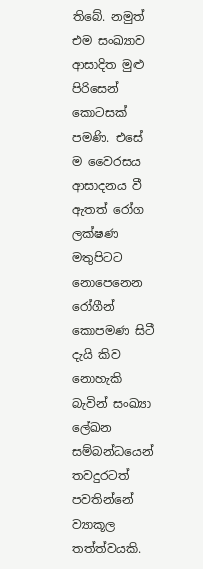තිබේ. නමුත් එම සංඛ්‍යාව ආසාදිත මුළු පිරිසෙන් කොටසක් පමණි. එසේ ම වෛරසය ආසාදනය වී ඇතත් රෝග ලක්ෂණ මතුපිටට නොපෙනෙන රෝගීන් කොපමණ සිටී දැයි කිව නොහැකි බැවින් සංඛ්‍යා ලේඛන සම්බන්ධයෙන් තවදුරටත් පවතින්නේ ව්‍යාකූල තත්ත්වයකි.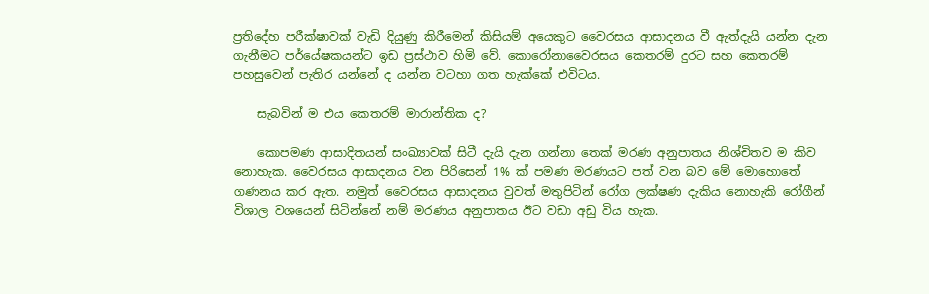ප්‍රතිදේහ පරීක්ෂාවක් වැඩි දියුණු කිරීමෙන් කිසියම් අයෙකුට වෛරසය ආසාදනය වී ඇත්දැයි යන්න දැන ගැනීමට පර්යේෂකයන්ට ඉඩ ප්‍රස්ථාව හිමි වේ. කොරෝනාවෛරසය කෙතරම් දුරට සහ කෙතරම් පහසුවෙන් පැතිර යන්නේ ද යන්න වටහා ගත හැක්කේ එවිටය.

    සැබවින් ම එය කෙතරම් මාරාන්තික ද?

    කොපමණ ආසාදිතයන් සංඛ්‍යාවක් සිටී දැයි දැන ගන්නා තෙක් මරණ අනුපාතය නිශ්චිතව ම කිව නොහැක. වෛරසය ආසාදනය වන පිරිසෙන් 1% ක් පමණ මරණයට පත් වන බව මේ මොහොතේ ගණනය කර ඇත. නමුත් වෛරසය ආසාදනය වුවත් මතුපිටින් රෝග ලක්ෂණ දැකිය නොහැකි රෝගීන් විශාල වශයෙන් සිටින්නේ නම් මරණය අනුපාතය ඊට වඩා අඩු විය හැක.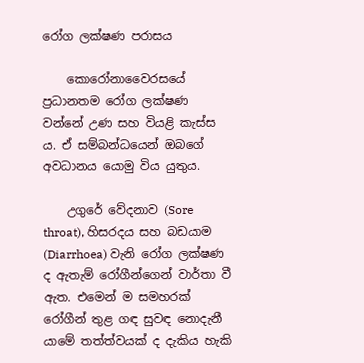රෝග ලක්ෂණ පරාසය

    කොරෝනාවෛරසයේ ප්‍රධානතම රෝග ලක්ෂණ වන්නේ උණ සහ වියළි කැස්ස ය. ඒ සම්බන්ධයෙන් ඔබගේ අවධානය යොමු විය යුතුය.

    උගුරේ වේදනාව (Sore throat), හිසරදය සහ බඩයාම (Diarrhoea) වැනි රෝග ලක්ෂණ ද ඇතැම් රෝගීන්ගෙන් වාර්තා වී ඇත. එමෙන් ම සමහරක් රෝගීන් තුළ ගඳ සුවඳ නොදැනී යාමේ තත්ත්වයක් ද දැකිය හැකි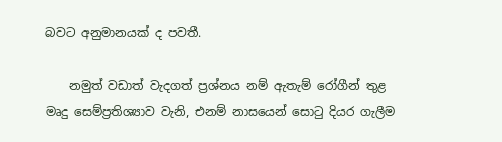බවට අනුමානයක් ද පවතී.

    නමුත් වඩාත් වැදගත් ප්‍රශ්නය නම් ඇතැම් රෝගීන් තුළ මෘදු සෙම්ප්‍රතිශ්‍යාව වැනි, එනම් නාසයෙන් සොටු දියර ගැලීම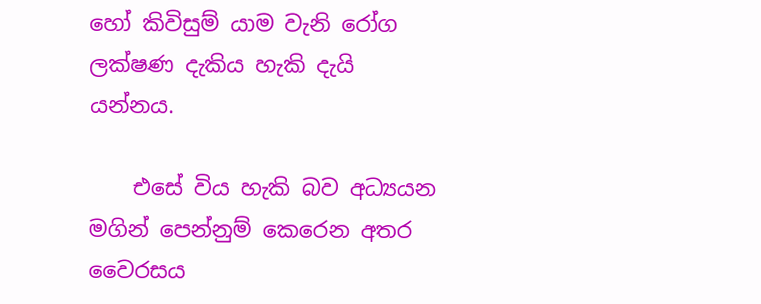හෝ කිවිසුම් යාම වැනි රෝග ලක්ෂණ දැකිය හැකි දැයි යන්නය.

    එසේ විය හැකි බව අධ්‍යයන මගින් පෙන්නුම් කෙරෙන අතර වෛරසය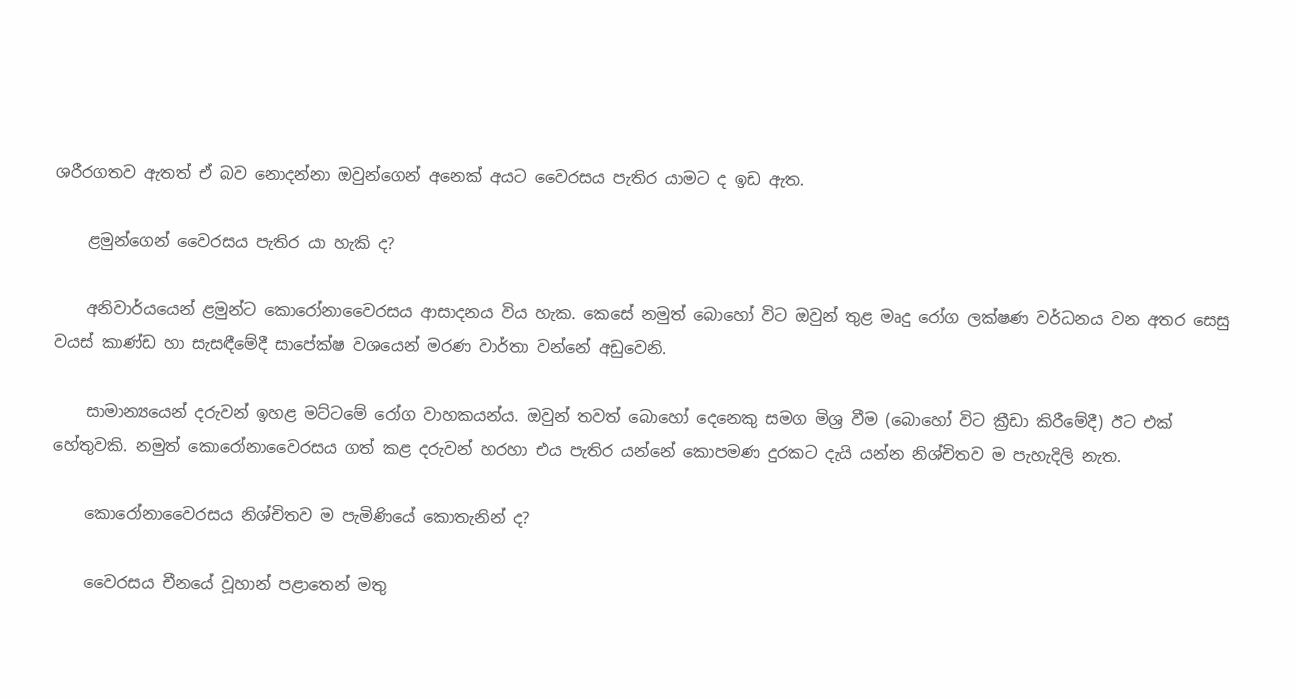ශරීරගතව ඇතත් ඒ බව නොදන්නා ඔවුන්ගෙන් අනෙක් අයට වෛරසය පැතිර යාමට ද ඉඩ ඇත.

    ළමුන්ගෙන් වෛරසය පැතිර යා හැකි ද?

    අනිවාර්යයෙන් ළමුන්ට කොරෝනාවෛරසය ආසාදනය විය හැක. කෙසේ නමුත් බොහෝ විට ඔවුන් තුළ මෘදු රෝග ලක්ෂණ වර්ධනය වන අතර සෙසු වයස් කාණ්ඩ හා සැසඳීමේදී සාපේක්ෂ වශයෙන් මරණ වාර්තා වන්නේ අඩුවෙනි.

    සාමාන්‍යයෙන් දරුවන් ඉහළ මට්ටමේ රෝග වාහකයන්ය. ඔවුන් තවත් බොහෝ දෙනෙකු සමග මිශ්‍ර වීම (බොහෝ විට ක්‍රීඩා කිරීමේදී) ඊට එක් හේතුවකි. නමුත් කොරෝනාවෛරසය ගත් කළ දරුවන් හරහා එය පැතිර යන්නේ කොපමණ දුරකට දැයි යන්න නිශ්චිතව ම පැහැදිලි නැත.

    කොරෝනාවෛරසය නිශ්චිතව ම පැමිණියේ කොතැනින් ද?

    වෛරසය චීනයේ වූහාන් පළාතෙන් මතු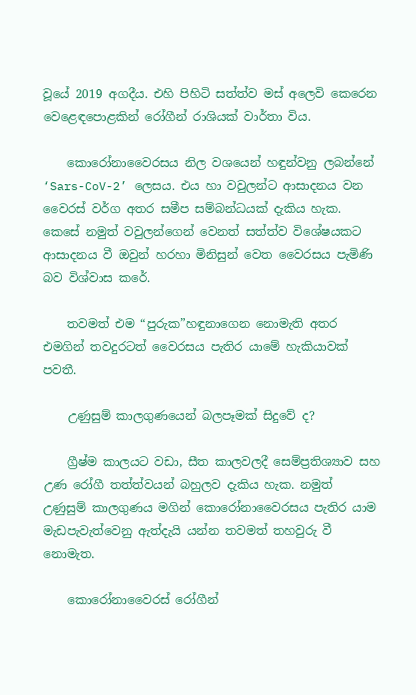වූයේ 2019 අගදීය. එහි පිහිටි සත්ත්ව මස් අලෙවි කෙරෙන වෙළෙඳපොළකින් රෝගීන් රාශියක් වාර්තා විය.

    කොරෝනාවෛරසය නිල වශයෙන් හඳුන්වනු ලබන්නේ ‘Sars-CoV-2’ ලෙසය. එය හා වවුලන්ට ආසාදනය වන වෛරස් වර්ග අතර සමීප සම්බන්ධයක් දැකිය හැක. කෙසේ නමුත් වවුලන්ගෙන් වෙනත් සත්ත්ව විශේෂයකට ආසාදනය වී ඔවුන් හරහා මිනිසුන් වෙත වෛරසය පැමිණි බව විශ්වාස කරේ.

    තවමත් එම “පුරුක”හඳුනාගෙන නොමැති අතර එමගින් තවදුරටත් වෛරසය පැතිර යාමේ හැකියාවක් පවතී.

    උණුසුම් කාලගුණයෙන් බලපෑමක් සිදුවේ ද?

    ග්‍රීෂ්ම කාලයට වඩා, සීත කාලවලදී සෙම්ප්‍රතිශ්‍යාව සහ උණ රෝගී තත්ත්වයන් බහුලව දැකිය හැක. නමුත් උණුසුම් කාලගුණය මගින් කොරෝනාවෛරසය පැතිර යාම මැඩපැවැත්වෙනු ඇත්දැයි යන්න තවමත් තහවුරු වී නොමැත.

    කොරෝනාවෛරස් රෝගීන්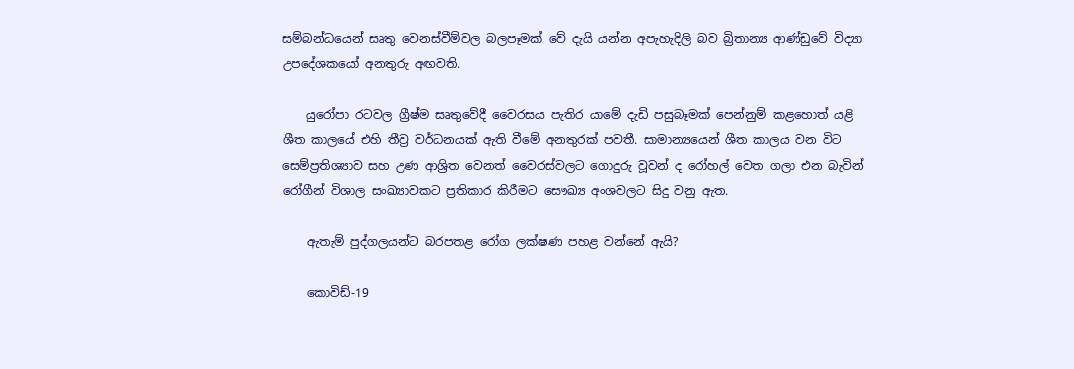සම්බන්ධයෙන් සෘතු වෙනස්වීම්වල බලපෑමක් වේ දැයි යන්න අපැහැදිලි බව බ්‍රිතාන්‍ය ආණ්ඩුවේ විද්‍යා උපදේශකයෝ අනතුරු අඟවති.

    යුරෝපා රටවල ග්‍රීෂ්ම සෘතුවේදී වෛරසය පැතිර යාමේ දැඩි පසුබෑමක් පෙන්නුම් කළහොත් යළි ශීත කාලයේ එහි තීව්‍ර වර්ධනයක් ඇති වීමේ අනතුරක් පවතී. සාමාන්‍යයෙන් ශීත කාලය වන විට සෙම්ප්‍රතිශ්‍යාව සහ උණ ආශ්‍රිත වෙනත් වෛරස්වලට ගොදුරු වූවන් ද රෝහල් වෙත ගලා එන බැවින් රෝගීන් විශාල සංඛ්‍යාවකට ප්‍රතිකාර කිරීමට සෞඛ්‍ය අංශවලට සිදු වනු ඇත.

    ඇතැම් පුද්ගලයන්ට බරපතළ රෝග ලක්ෂණ පහළ වන්නේ ඇයි?

    කොවිඩ්-19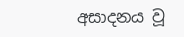අසාදනය වූ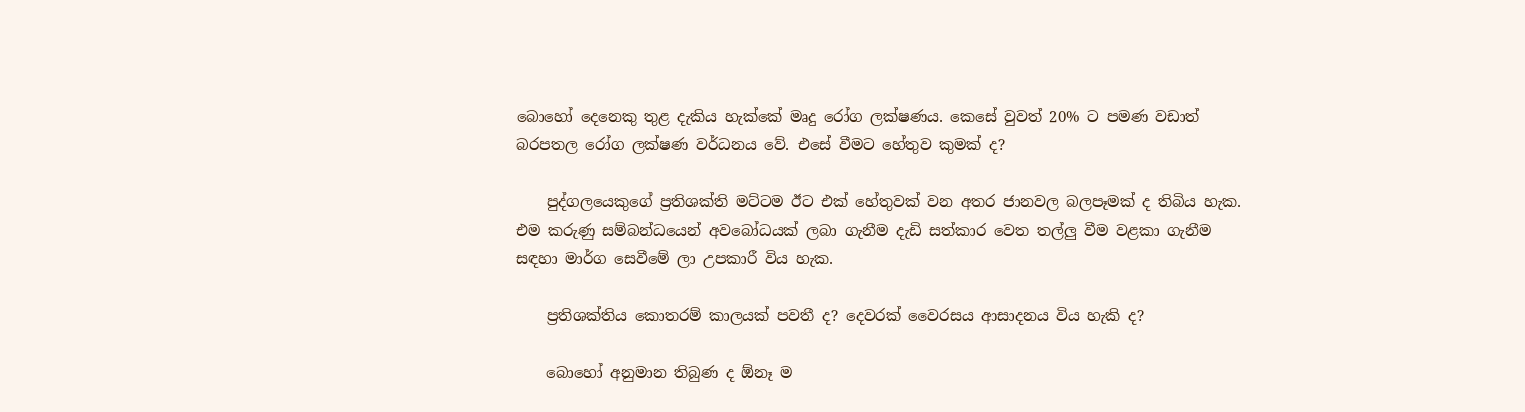බොහෝ දෙනෙකු තුළ දැකිය හැක්කේ මෘදු රෝග ලක්ෂණය. කෙසේ වුවත් 20% ට පමණ වඩාත් බරපතල රෝග ලක්ෂණ වර්ධනය වේ. එසේ වීමට හේතුව කුමක් ද?

    පුද්ගලයෙකුගේ ප්‍රතිශක්ති මට්ටම ඊට එක් හේතුවක් වන අතර ජානවල බලපෑමක් ද තිබිය හැක. එම කරුණු සම්බන්ධයෙන් අවබෝධයක් ලබා ගැනීම දැඩි සත්කාර වෙත තල්ලු වීම වළකා ගැනීම සඳහා මාර්ග සෙවීමේ ලා උපකාරී විය හැක.

    ප්‍රතිශක්තිය කොතරම් කාලයක් පවතී ද? දෙවරක් වෛරසය ආසාදනය විය හැකි ද?

    බොහෝ අනුමාන තිබුණ ද ඕනෑ ම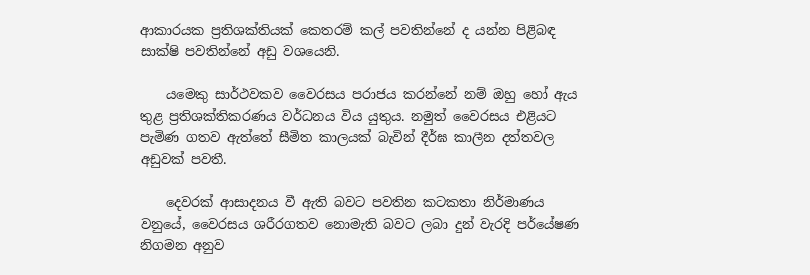ආකාරයක ප්‍රතිශක්තියක් කෙතරම් කල් පවතින්නේ ද යන්න පිළිබඳ සාක්ෂි පවතින්නේ අඩු වශයෙනි.

    යමෙකු සාර්ථවකව වෛරසය පරාජය කරන්නේ නම් ඔහු හෝ ඇය තුළ ප්‍රතිශක්තිකරණය වර්ධනය විය යුතුය. නමුත් වෛරසය එළියට පැමිණ ගතව ඇත්තේ සීමිත කාලයක් බැවින් දීර්ඝ කාලීන දත්තවල අඩුවක් පවතී.

    දෙවරක් ආසාදනය වී ඇති බවට පවතින කටකතා නිර්මාණය වනුයේ, වෛරසය ශරීරගතව නොමැති බවට ලබා දුන් වැරදි පර්යේෂණ නිගමන අනුව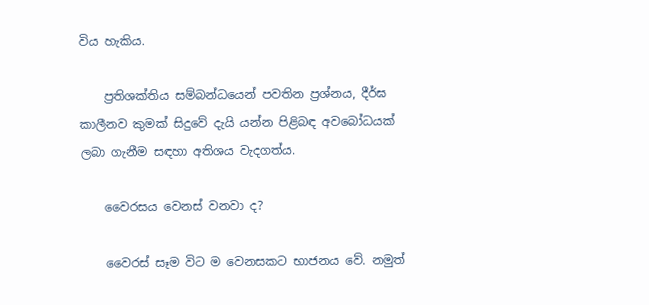විය හැකිය.

    ප්‍රතිශක්තිය සම්බන්ධයෙන් පවතින ප්‍රශ්නය, දීර්ඝ කාලීනව කුමක් සිදුවේ දැයි යන්න පිළිබඳ අවබෝධයක් ලබා ගැනීම සඳහා අතිශය වැදගත්ය.

    වෛරසය වෙනස් වනවා ද?

    වෛරස් සෑම විට ම වෙනසකට භාජනය වේ. නමුත්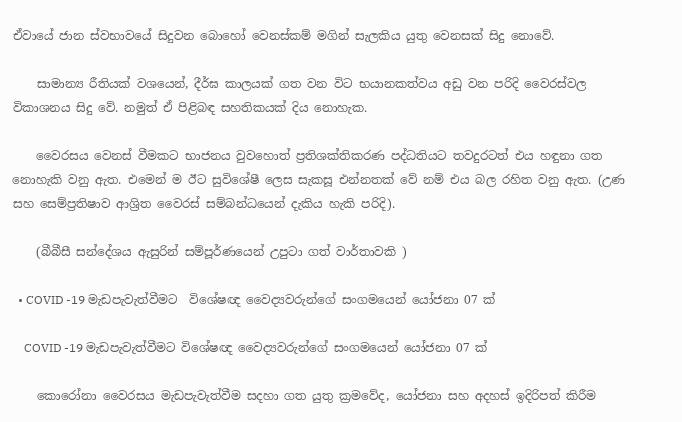ඒවායේ ජාන ස්වභාවයේ සිදුවන බොහෝ වෙනස්කම් මගින් සැලකිය යුතු වෙනසක් සිදු නොවේ.

    සාමාන්‍ය රීතියක් වශයෙන්, දීර්ඝ කාලයක් ගත වන විට භයානකත්වය අඩු වන පරිදි වෛරස්වල විකාශනය සිදු වේ. නමුත් ඒ පිළිබඳ සහතිකයක් දිය නොහැක.

    වෛරසය වෙනස් වීමකට භාජනය වුවහොත් ප්‍රතිශක්තිකරණ පද්ධතියට තවදුරටත් එය හඳුනා ගත නොහැකි වනු ඇත. එමෙන් ම ඊට සුවිශේෂී ලෙස සැකසූ එන්නතක් වේ නම් එය බල රහිත වනු ඇත. (උණ සහ සෙම්ප්‍රතිෂාව ආශ්‍රිත වෛරස් සම්බන්ධයෙන් දැකිය හැකි පරිදි).

    (බීබීසී සන්දේශය ඇසුරින් සම්පූර්ණයෙන් උපුටා ගත් වාර්තාවකි )

  • COVID -19 මැඩපැවැත්වීමට  විශේෂඥ වෛද්‍යවරුන්ගේ සංගමයෙන් යෝජනා 07 ක්

    COVID -19 මැඩපැවැත්වීමට විශේෂඥ වෛද්‍යවරුන්ගේ සංගමයෙන් යෝජනා 07 ක්

    කොරෝනා වෛරසය මැඩපැවැත්වීම සදහා ගත යුතු ක්‍රමවේද, යෝජනා සහ අදහස් ඉදිරිපත් කිරීම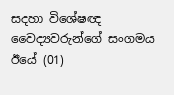සදහා විශේෂඥ වෛද්‍යවරුන්ගේ සංගමය ඊයේ (01)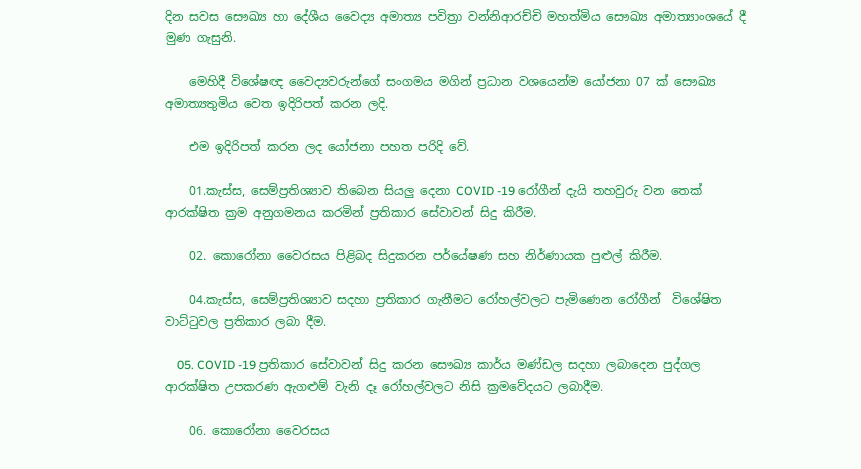දින සවස සෞඛ්‍ය හා දේශීය වෛද්‍ය අමාත්‍ය පවිත්‍රා වන්නිආරච්චි මහත්මිය සෞඛ්‍ය අමාත්‍යාංශයේ දී මුණ ගැසුනි.

    මෙහිදී විශේෂඥ වෛද්‍යවරුන්ගේ සංගමය මගින් ප්‍රධාන වශයෙන්ම යෝජනා 07 ක් සෞඛ්‍ය අමාත්‍යතුමිය වෙත ඉදිරිපත් කරන ලදි.

    එම ඉදිරිපත් කරන ලද යෝජනා පහත පරිදි වේ.

    01.කැස්ස, සෙම්ප්‍රතිශ්‍යාව තිබෙන සියලු දෙනා COVID -19 රෝගීන් දැයි තහවුරු වන තෙක් ආරක්ෂිත ක්‍රම අනුගමනය කරමින් ප්‍රතිකාර සේවාවන් සිදු කිරීම.

    02. කොරෝනා වෛරසය පිළිබද සිදුකරන පර්යේෂණ සහ නිර්ණායක පුළුල් කිරීම.

    04.කැස්ස, සෙම්ප්‍රතිශ්‍යාව සදහා ප්‍රතිකාර ගැනීමට රෝහල්වලට පැමිණෙන රෝගීන්  විශේෂිත වාට්ටුවල ප්‍රතිකාර ලබා දීම.

    05. COVID -19 ප්‍රතිකාර සේවාවන් සිදු කරන සෞඛ්‍ය කාර්ය මණ්ඩල සදහා ලබාදෙන පුද්ගල ආරක්ෂිත උපකරණ ඇගළුම් වැනි දෑ රෝහල්වලට නිසි ක්‍රමවේදයට ලබාදීම.

    06. කොරෝනා වෛරසය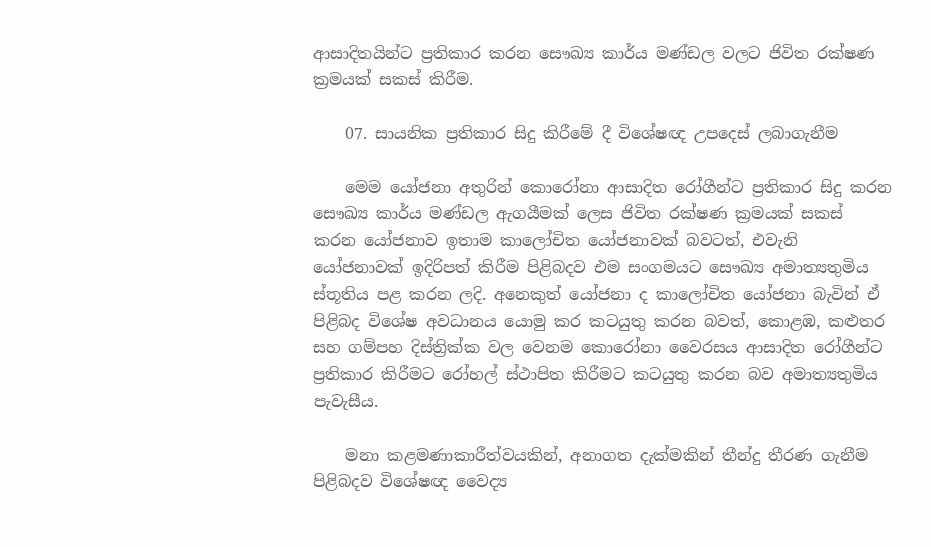ආසාදිතයින්ට ප්‍රතිකාර කරන සෞඛ්‍ය කාර්ය මණ්ඩල වලට ජිවිත රක්ෂණ ක්‍රමයක් සකස් කිරීම.

    07. සායනික ප්‍රතිකාර සිදු කිරීමේ දී විශේෂඥ උපදෙස් ලබාගැනීම

    මෙම යෝජනා අතුරින් කොරෝනා ආසාදිත රෝගීන්ට ප්‍රතිකාර සිදු කරන සෞඛ්‍ය කාර්ය මණ්ඩල ඇගයීමක් ලෙස ජිවිත රක්ෂණ ක්‍රමයක් සකස් කරන යෝජනාව ඉතාම කාලෝචිත යෝජනාවක් බවටත්, එවැනි යෝජනාවක් ඉදිරිපත් කිරීම පිළිබදව එම සංගමයට සෞඛ්‍ය අමාත්‍යතුමිය ස්තූතිය පළ කරන ලදි. අනෙකුත් යෝජනා ද කාලෝචිත යෝජනා බැවින් ඒ පිළිබද විශේෂ අවධානය යොමු කර කටයුතු කරන බවත්, කොළඹ, කළුතර සහ ගම්පහ දිස්ත්‍රික්ක වල වෙනම කොරෝනා වෛරසය ආසාදිත රෝගීන්ට ප්‍රතිකාර කිරීමට රෝහල් ස්ථාපිත කිරීමට කටයුතු කරන බව අමාත්‍යතුමිය පැවැසීය.

    මනා කළමණාකාරීත්වයකින්, අනාගත දැක්මකින් තීන්දු තීරණ ගැනීම පිළිබදව විශේෂඥ වෛද්‍ය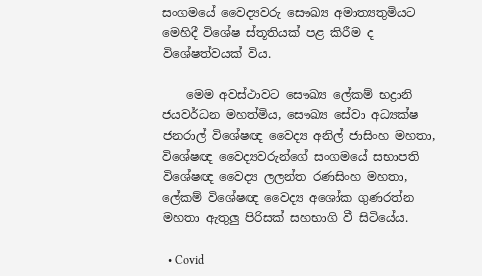සංගමයේ වෛද්‍යවරු සෞඛ්‍ය අමාත්‍යතුමියට මෙහිදී විශේෂ ස්තූතියක් පළ කිරීම ද විශේෂත්වයක් විය.

    මෙම අවස්ථාවට සෞඛ්‍ය ලේකම් භද්‍රානි ජයවර්ධන මහත්මිය, සෞඛ්‍ය සේවා අධ්‍යක්ෂ ජනරාල් විශේෂඥ වෛද්‍ය අනිල් ජාසිංහ මහතා, විශේෂඥ වෛද්‍යවරුන්ගේ සංගමයේ සභාපති විශේෂඥ වෛද්‍ය ලලන්ත රණසිංහ මහතා, ලේකම් විශේෂඥ වෛද්‍ය අශෝක ගුණරත්න මහතා ඇතුලු පිරිසක් සහභාගි වී සිටියේය.

  • Covid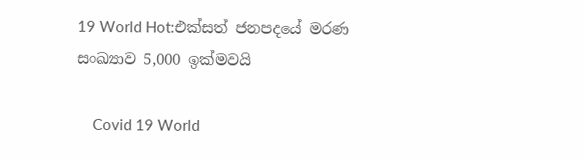19 World Hot:එක්සත් ජනපදයේ මරණ සංඛ්‍යාව 5,000 ඉක්මවයි

    Covid 19 World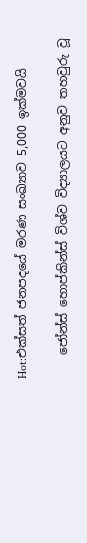Hot:එක්සත් ජනපදයේ මරණ සංඛ්‍යාව 5,000 ඉක්මවයි

    ජෝන්ස් හොප්කින්ස් විශ්ව විද්‍යාලයට අනුව තහවුරු වූ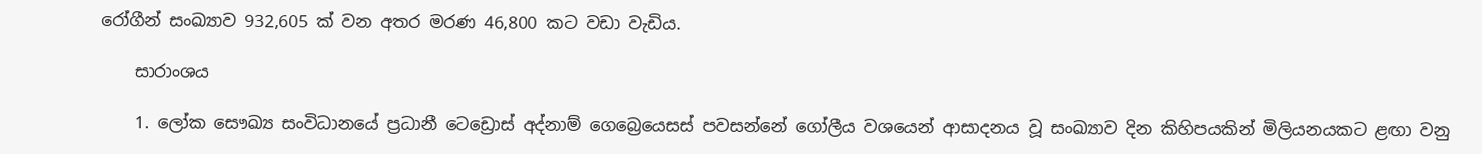රෝගීන් සංඛ්‍යාව 932,605 ක් වන අතර මරණ 46,800 කට වඩා වැඩිය.

    සාරාංශය

    1. ලෝක සෞඛ්‍ය සංවිධානයේ ප්‍රධානී ටෙඩ්‍රොස් අද්නාම් ගෙබ්‍රෙයෙසස් පවසන්නේ ගෝලීය වශයෙන් ආසාදනය වූ සංඛ්‍යාව දින කිහිපයකින් මිලියනයකට ළඟා වනු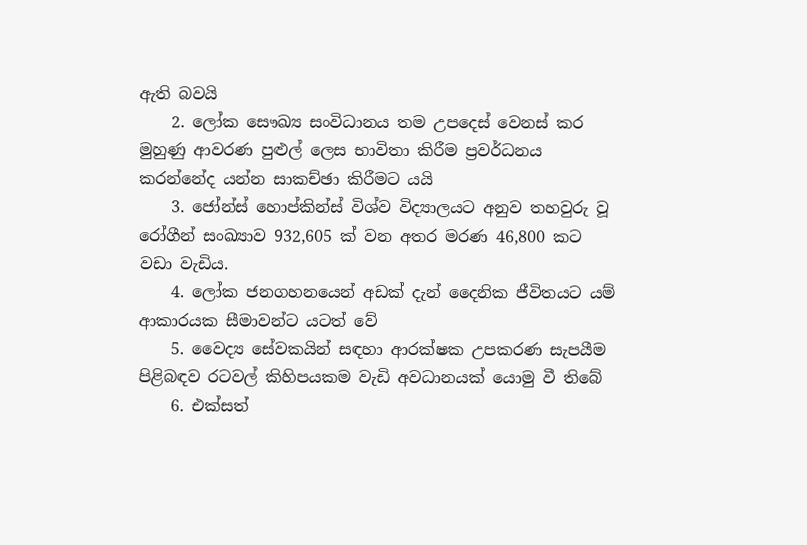ඇති බවයි
    2. ලෝක සෞඛ්‍ය සංවිධානය තම උපදෙස් වෙනස් කර මුහුණු ආවරණ පුළුල් ලෙස භාවිතා කිරීම ප්‍රවර්ධනය කරන්නේද යන්න සාකච්ඡා කිරීමට යයි
    3. ජෝන්ස් හොප්කින්ස් විශ්ව විද්‍යාලයට අනුව තහවුරු වූ රෝගීන් සංඛ්‍යාව 932,605 ක් වන අතර මරණ 46,800 කට වඩා වැඩිය.
    4. ලෝක ජනගහනයෙන් අඩක් දැන් දෛනික ජීවිතයට යම් ආකාරයක සීමාවන්ට යටත් වේ
    5. වෛද්‍ය සේවකයින් සඳහා ආරක්ෂක උපකරණ සැපයීම පිළිබඳව රටවල් කිහිපයකම වැඩි අවධානයක් යොමු වී තිබේ
    6. එක්සත්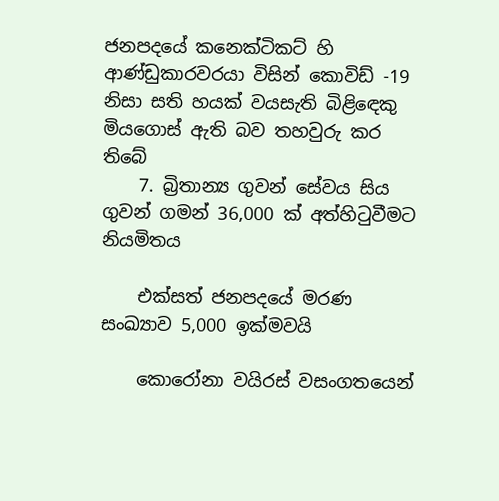ජනපදයේ කනෙක්ටිකට් හි ආණ්ඩුකාරවරයා විසින් කොවිඩ් -19 නිසා සති හයක් වයසැති බිළිඳෙකු මියගොස් ඇති බව තහවුරු කර තිබේ
    7. බ්‍රිතාන්‍ය ගුවන් සේවය සිය ගුවන් ගමන් 36,000 ක් අත්හිටුවීමට නියමිතය

    එක්සත් ජනපදයේ මරණ සංඛ්‍යාව 5,000 ඉක්මවයි

    කොරෝනා වයිරස් වසංගතයෙන්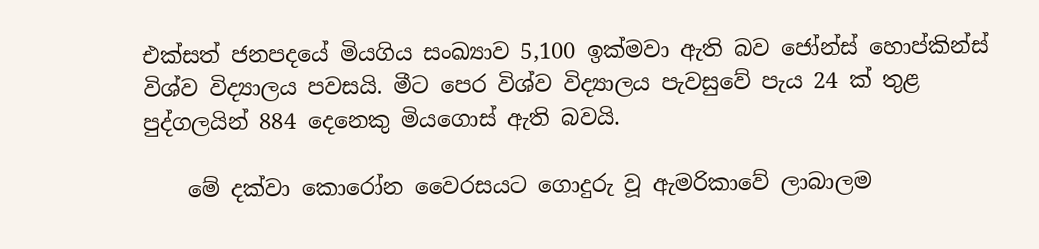එක්සත් ජනපදයේ මියගිය සංඛ්‍යාව 5,100 ඉක්මවා ඇති බව ජෝන්ස් හොප්කින්ස් විශ්ව විද්‍යාලය පවසයි. මීට පෙර විශ්ව විද්‍යාලය පැවසුවේ පැය 24 ක් තුළ පුද්ගලයින් 884 දෙනෙකු මියගොස් ඇති බවයි.

    මේ දක්වා කොරෝන වෛරසයට ගොදුරු වූ ඇමරිකාවේ ලාබාලම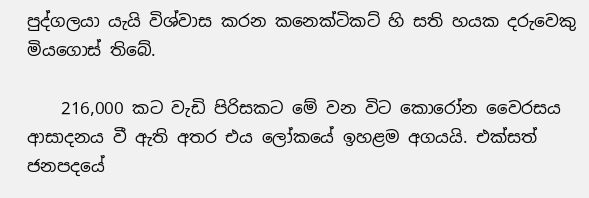පුද්ගලයා යැයි විශ්වාස කරන කනෙක්ටිකට් හි සති හයක දරුවෙකු මියගොස් තිබේ.

    216,000 කට වැඩි පිරිසකට මේ වන විට කොරෝන වෛරසය ආසාදනය වී ඇති අතර එය ලෝකයේ ඉහළම අගයයි. එක්සත් ජනපදයේ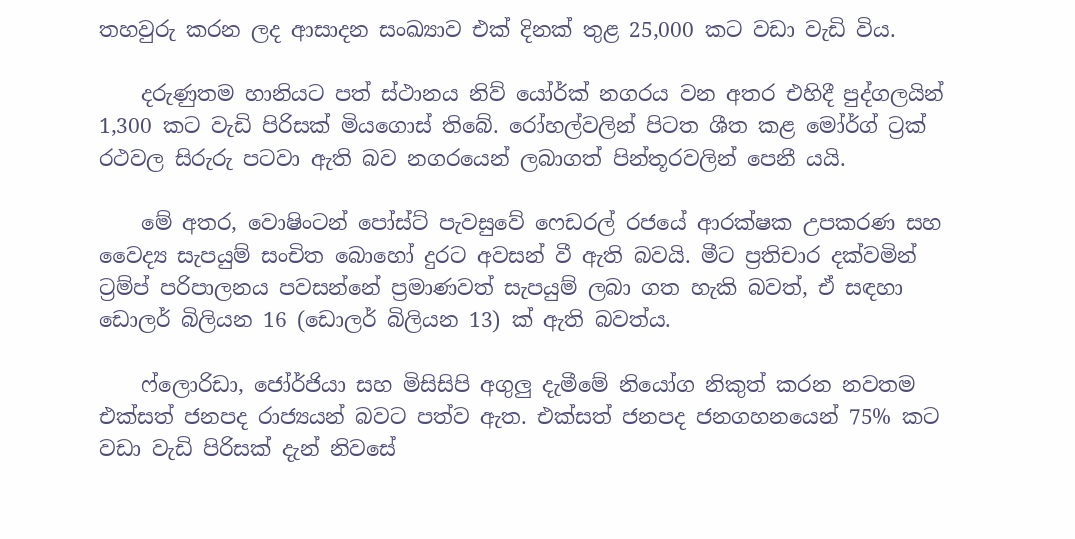තහවුරු කරන ලද ආසාදන සංඛ්‍යාව එක් දිනක් තුළ 25,000 කට වඩා වැඩි විය.

    දරුණුතම හානියට පත් ස්ථානය නිව් යෝර්ක් නගරය වන අතර එහිදී පුද්ගලයින් 1,300 කට වැඩි පිරිසක් මියගොස් තිබේ. රෝහල්වලින් පිටත ශීත කළ මෝර්ග් ට්‍රක් රථවල සිරුරු පටවා ඇති බව නගරයෙන් ලබාගත් පින්තූරවලින් පෙනී යයි.

    මේ අතර, වොෂිංටන් පෝස්ට් පැවසුවේ ෆෙඩරල් රජයේ ආරක්ෂක උපකරණ සහ වෛද්‍ය සැපයුම් සංචිත බොහෝ දුරට අවසන් වී ඇති බවයි. මීට ප්‍රතිචාර දක්වමින් ට්‍රම්ප් පරිපාලනය පවසන්නේ ප්‍රමාණවත් සැපයුම් ලබා ගත හැකි බවත්, ඒ සඳහා ඩොලර් බිලියන 16 (ඩොලර් බිලියන 13) ක් ඇති බවත්ය.

    ෆ්ලොරිඩා, ජෝර්ජියා සහ මිසිසිපි අගුලු දැමීමේ නියෝග නිකුත් කරන නවතම එක්සත් ජනපද රාජ්‍යයන් බවට පත්ව ඇත. එක්සත් ජනපද ජනගහනයෙන් 75% කට වඩා වැඩි පිරිසක් දැන් නිවසේ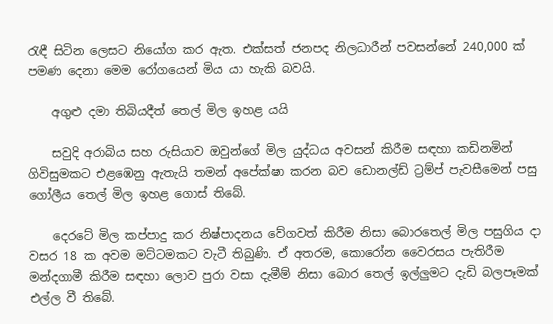රැඳී සිටින ලෙසට නියෝග කර ඇත. එක්සත් ජනපද නිලධාරීන් පවසන්නේ 240,000 ක් පමණ දෙනා මෙම රෝගයෙන් මිය යා හැකි බවයි.

    අගුළු දමා තිබියදීත් තෙල් මිල ඉහළ යයි

    සවුදි අරාබිය සහ රුසියාව ඔවුන්ගේ මිල යුද්ධය අවසන් කිරීම සඳහා කඩිනමින් ගිවිසුමකට එළඹෙනු ඇතැයි තමන් අපේක්ෂා කරන බව ඩොනල්ඩ් ට්‍රම්ප් පැවසීමෙන් පසු ගෝලීය තෙල් මිල ඉහළ ගොස් තිබේ.

    දෙරටේ මිල කප්පාදු කර නිෂ්පාදනය වේගවත් කිරීම නිසා බොරතෙල් මිල පසුගිය දා වසර 18 ක අවම මට්ටමකට වැටී තිබුණි. ඒ අතරම, කොරෝන වෛරසය පැතිරීම මන්දගාමී කිරීම සඳහා ලොව පුරා වසා දැමීම් නිසා බොර තෙල් ඉල්ලුමට දැඩි බලපෑමක් එල්ල වී තිබේ.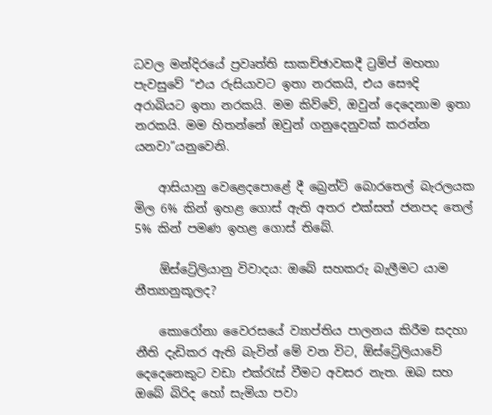ධවල මන්දිරයේ ප්‍රවෘත්ති සාකච්ඡාවකදී ට්‍රම්ප් මහතා පැවසුවේ “එය රුසියාවට ඉතා නරකයි, එය සෞදි අරාබියට ඉතා නරකයි. මම කිව්වේ, ඔවුන් දෙදෙනාම ඉතා නරකයි. මම හිතන්නේ ඔවුන් ගනුදෙනුවක් කරන්න යනවා”යනුවෙනි.

    ආසියානු වෙළෙදපොළේ දී බ්‍රෙන්ට් බොරතෙල් බැරලයක මිල 6% කින් ඉහළ ගොස් ඇති අතර එක්සත් ජනපද තෙල් 5% කින් පමණ ඉහළ ගොස් තිබේ.

    ඕස්ට්‍රේලියානු විවාදය: ඔබේ සහකරු බැලීමට යාම නීත්‍යානුකූලද?

    කොරෝනා වෛරසයේ ව්‍යාප්තිය පාලනය කිරීම සදහා නීති දැඩිකර ඇති බැවින් මේ වන විට, ඕස්ට්‍රේලියාවේ දෙදෙනෙකුට වඩා එක්රැස් වීමට අවසර නැත. ඔබ සහ ඔබේ බිරිද හෝ සැමියා පවා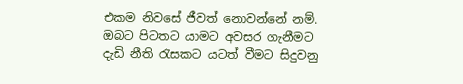එකම නිවසේ ජීවත් නොවන්නේ නම්. ඔබට පිටතට යාමට අවසර ගැනීමට දැඩි නීති රැසකට යටත් වීමට සිදුවනු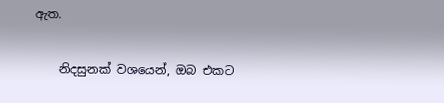ඇත.

    නිදසුනක් වශයෙන්, ඔබ එකට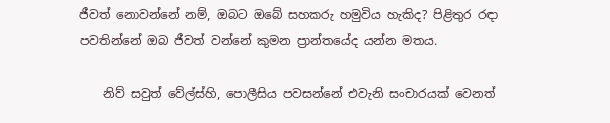ජීවත් නොවන්නේ නම්, ඔබට ඔබේ සහකරු හමුවිය හැකිද? පිළිතුර රඳා පවතින්නේ ඔබ ජීවත් වන්නේ කුමන ප්‍රාන්තයේද යන්න මතය.

    නිව් සවුත් වේල්ස්හි, පොලීසිය පවසන්නේ එවැනි සංචාරයක් වෙනත්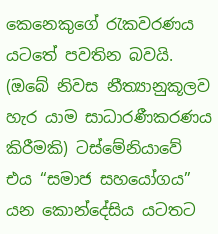කෙනෙකුගේ රැකවරණය යටතේ පවතින බවයි. (ඔබේ නිවස නීත්‍යානුකූලව හැර යාම සාධාරණීකරණය කිරීමකි) ටස්මේනියාවේ එය “සමාජ සහයෝගය” යන කොන්දේසිය යටතට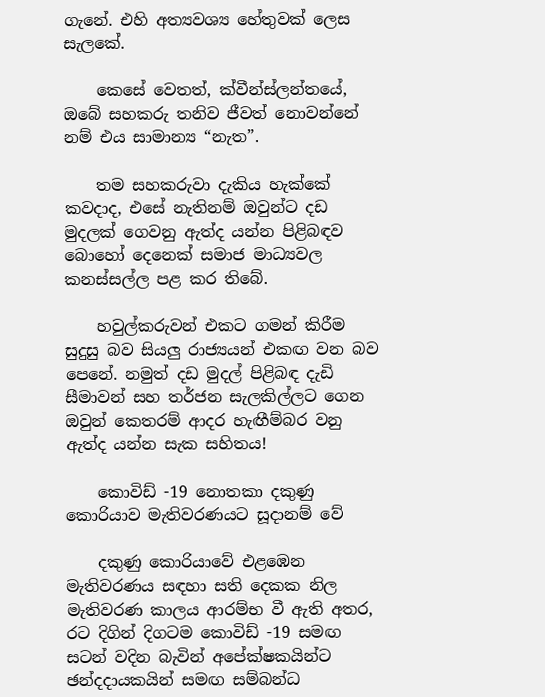ගැනේ. එහි අත්‍යවශ්‍ය හේතුවක් ලෙස සැලකේ.

    කෙසේ වෙතත්, ක්වීන්ස්ලන්තයේ, ඔබේ සහකරු තනිව ජීවත් නොවන්නේ නම් එය සාමාන්‍ය “නැත”.

    තම සහකරුවා දැකිය හැක්කේ කවදාද, එසේ නැතිනම් ඔවුන්ට දඩ මුදලක් ගෙවනු ඇත්ද යන්න පිළිබඳව බොහෝ දෙනෙක් සමාජ මාධ්‍යවල කනස්සල්ල පළ කර තිබේ.

    හවුල්කරුවන් එකට ගමන් කිරීම සුදුසු බව සියලු රාජ්‍යයන් එකඟ වන බව පෙනේ. නමුත් දඩ මුදල් පිළිබඳ දැඩි සීමාවන් සහ තර්ජන සැලකිල්ලට ගෙන ඔවුන් කෙතරම් ආදර හැඟීම්බර වනු ඇත්ද යන්න සැක සහිතය!

    කොවිඩ් -19 නොතකා දකුණු කොරියාව මැතිවරණයට සූදානම් වේ

    දකුණු කොරියාවේ එළඹෙන මැතිවරණය සඳහා සති දෙකක නිල මැතිවරණ කාලය ආරම්භ වී ඇති අතර, රට දිගින් දිගටම කොවිඩ් -19 සමඟ සටන් වදින බැවින් අපේක්ෂකයින්ට ඡන්දදායකයින් සමඟ සම්බන්ධ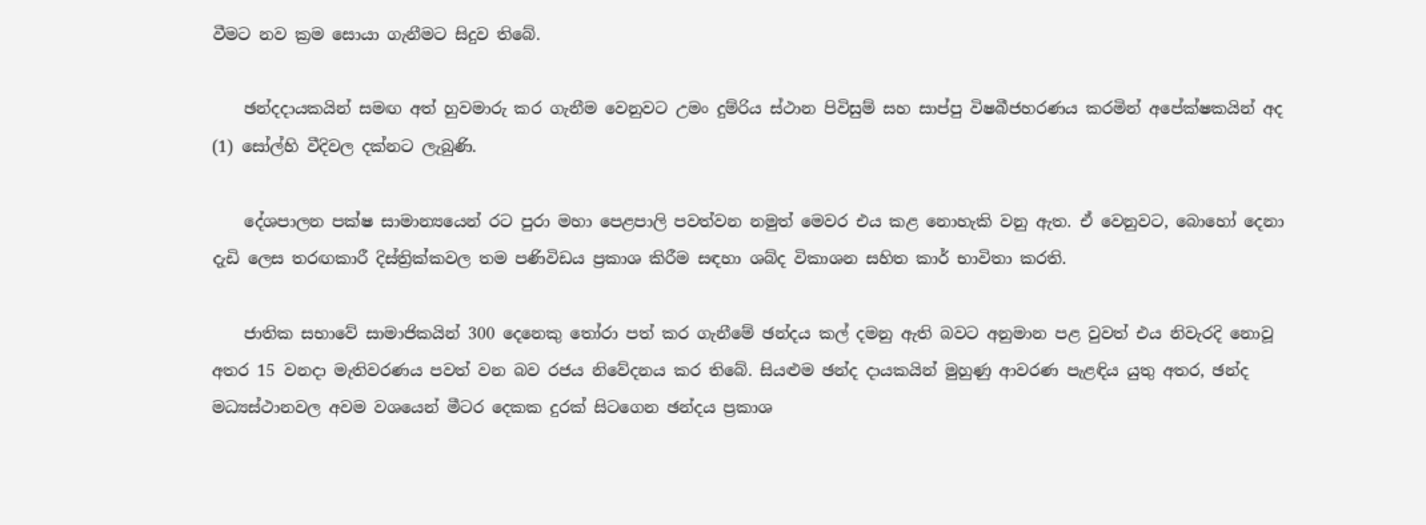වීමට නව ක්‍රම සොයා ගැනීමට සිදුව තිබේ.

    ඡන්දදායකයින් සමඟ අත් හුවමාරු කර ගැනීම වෙනුවට උමං දුම්රිය ස්ථාන පිවිසුම් සහ සාප්පු විෂබීජහරණය කරමින් අපේක්ෂකයින් අද (1) සෝල්හි වීදිවල දක්නට ලැබුණි.

    දේශපාලන පක්ෂ සාමාන්‍යයෙන් රට පුරා මහා පෙළපාලි පවත්වන නමුත් මෙවර එය කළ නොහැකි වනු ඇත. ඒ වෙනුවට, බොහෝ දෙනා දැඩි ලෙස තරඟකාරී දිස්ත්‍රික්කවල තම පණිවිඩය ප්‍රකාශ කිරීම සඳහා ශබ්ද විකාශන සහිත කාර් භාවිතා කරති.

    ජාතික සභාවේ සාමාජිකයින් 300 දෙනෙකු තෝරා පත් කර ගැනීමේ ඡන්දය කල් දමනු ඇති බවට අනුමාන පළ වුවත් එය නිවැරදි නොවූ අතර 15 වනදා මැතිවරණය පවත් වන බව රජය නිවේදනය කර තිබේ. සියළුම ඡන්ද දායකයින් මුහුණු ආවරණ පැළඳිය යුතු අතර, ඡන්ද මධ්‍යස්ථානවල අවම වශයෙන් මීටර දෙකක දුරක් සිටගෙන ඡන්දය ප්‍රකාශ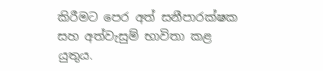කිරීමට පෙර අත් සනීපාරක්ෂක සහ අත්වැසුම් භාවිතා කළ යුතුය.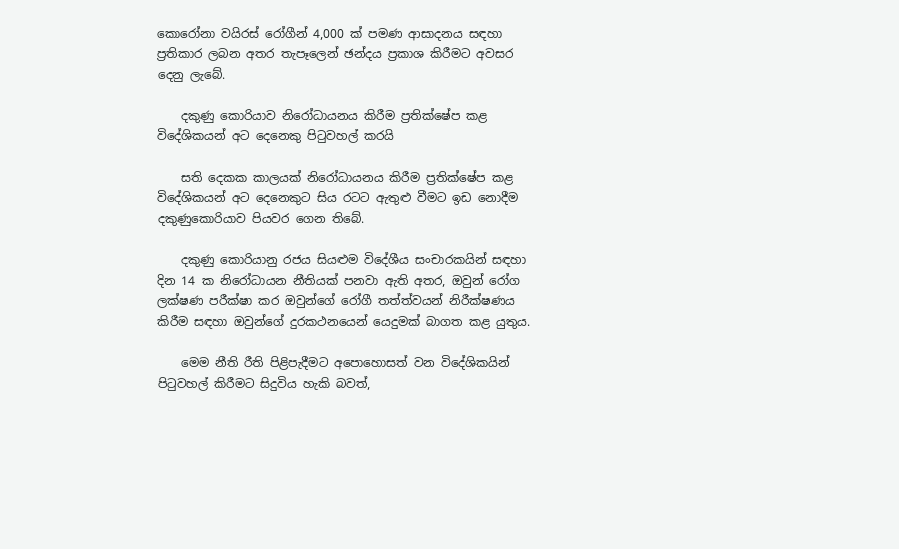කොරෝනා වයිරස් රෝගීන් 4,000 ක් පමණ ආසාදනය සඳහා ප්‍රතිකාර ලබන අතර තැපෑලෙන් ඡන්දය ප්‍රකාශ කිරීමට අවසර දෙනු ලැබේ.

    දකුණු කොරියාව නිරෝධායනය කිරීම ප්‍රතික්ෂේප කළ විදේශිකයන් අට දෙනෙකු පිටුවහල් කරයි

    සති දෙකක කාලයක් නිරෝධායනය කිරීම ප්‍රතික්ෂේප කළ විදේශිකයන් අට දෙනෙකුට සිය රටට ඇතුළු වීමට ඉඩ නොදීම දකුණුකොරියාව පියවර ගෙන තිබේ.

    දකුණු කොරියානු රජය සියළුම විදේශීය සංචාරකයින් සඳහා දින 14 ක නිරෝධායන නීතියක් පනවා ඇති අතර, ඔවුන් රෝග ලක්ෂණ පරීක්ෂා කර ඔවුන්ගේ රෝගී තත්ත්වයන් නිරීක්ෂණය කිරීම සඳහා ඔවුන්ගේ දුරකථනයෙන් යෙදුමක් බාගත කළ යුතුය.

    මෙම නීති රීති පිළිපැදීමට අපොහොසත් වන විදේශිකයින් පිටුවහල් කිරීමට සිදුවිය හැකි බවත්,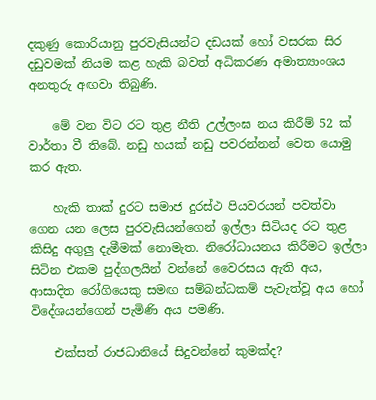දකුණු කොරියානු පුරවැසියන්ට දඩයක් හෝ වසරක සිර දඩුවමක් නියම කළ හැකි බවත් අධිකරණ අමාත්‍යාංශය අනතුරු අඟවා තිබුණි.

    මේ වන විට රට තුළ නීති උල්ලංඝ නය කිරීම් 52 ක් වාර්තා වී තිබේ. නඩු හයක් නඩු පවරන්නන් වෙත යොමු කර ඇත.

    හැකි තාක් දුරට සමාජ දුරස්ථ පියවරයන් පවත්වා ගෙන යන ලෙස පුරවැසියන්ගෙන් ඉල්ලා සිටියද රට තුළ කිසිදු අගුලු දැමීමක් නොමැත. නිරෝධායනය කිරීමට ඉල්ලා සිටින එකම පුද්ගලයින් වන්නේ වෛරසය ඇති අය, ආසාදිත රෝගියෙකු සමඟ සම්බන්ධකම් පැවැත්වූ අය හෝ විදේශයන්ගෙන් පැමිණි අය පමණි.

    එක්සත් රාජධානියේ සිදුවන්නේ කුමක්ද?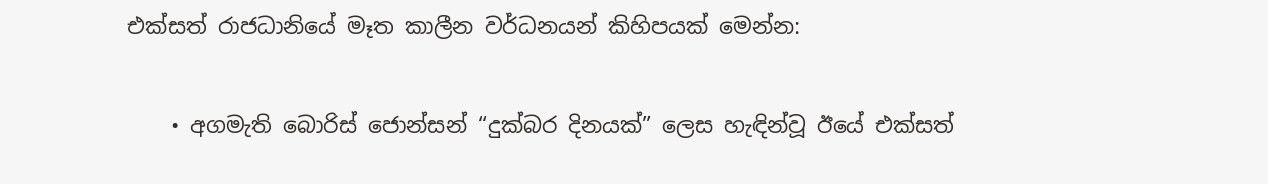එක්සත් රාජධානියේ මෑත කාලීන වර්ධනයන් කිහිපයක් මෙන්න:

    • අගමැති බොරිස් ජොන්සන් “දුක්බර දිනයක්” ලෙස හැඳින්වූ ඊයේ එක්සත්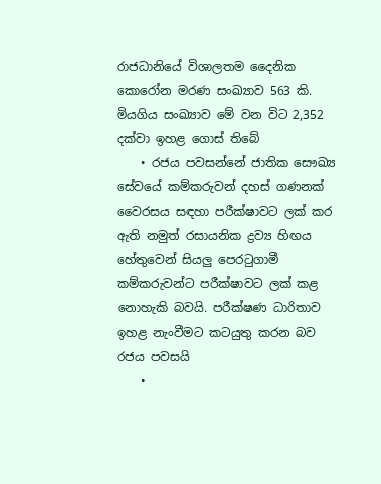රාජධානියේ විශාලතම දෛනික කොරෝන මරණ සංඛ්‍යාව 563 කි. මියගිය සංඛ්‍යාව මේ වන විට 2,352 දක්වා ඉහළ ගොස් තිබේ
    • රජය පවසන්නේ ජාතික සෞඛ්‍ය සේවයේ කම්කරුවන් දහස් ගණනක් වෛරසය සඳහා පරීක්ෂාවට ලක් කර ඇති නමුත් රසායනික ද්‍රව්‍ය හිඟය හේතුවෙන් සියලු පෙරටුගාමී කම්කරුවන්ට පරීක්ෂාවට ලක් කළ නොහැකි බවයි. පරීක්ෂණ ධාරිතාව ඉහළ නැංවීමට කටයුතු කරන බව රජය පවසයි
    •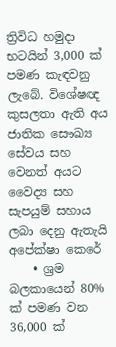ත්‍රිවිධ හමුදා භටයින් 3,000 ක් පමණ කැඳවනු ලැබේ. විශේෂඥ කුසලතා ඇති අය ජාතික සෞඛ්‍ය සේවය සහ වෙනත් අයට වෛද්‍ය සහ සැපයුම් සහාය ලබා දෙනු ඇතැයි අපේක්ෂා කෙරේ
    • ශ්‍රම බලකායෙන් 80% ක් පමණ වන 36,000 ක්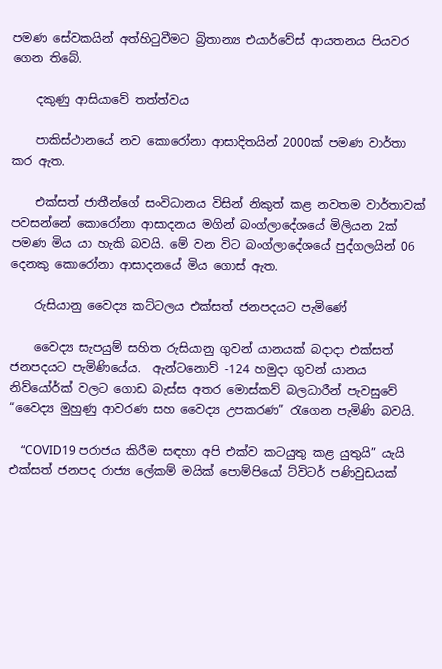පමණ සේවකයින් අත්හිටුවීමට බ්‍රිතාන්‍ය එයාර්වේස් ආයතනය පියවර ගෙන තිබේ.

    දකුණු ආසියාවේ තත්ත්වය

    පාකිස්ථානයේ නව කොරෝනා ආසාදිතයින් 2000ක් පමණ වාර්තා කර ඇත.

    එක්සත් ජාතීන්ගේ සංවිධානය විසින් නිකුත් කළ නවතම වාර්තාවක් පවසන්නේ කොරෝනා ආසාදනය මගින් බංග්ලාදේශයේ මිලියන 2ක් පමණ මිය යා හැකි බවයි. මේ වන විට බංග්ලාදේශයේ පුද්ගලයින් 06 දෙනකු කොරෝනා ආසාදනයේ මිය ගොස් ඇත.

    රුසියානු වෛද්‍ය කට්ටලය එක්සත් ජනපදයට පැමිණේ

    වෛද්‍ය සැපයුම් සහිත රුසියානු ගුවන් යානයක් බදාදා එක්සත් ජනපදයට පැමිණියේය.  ඇන්ටනොව් -124 හමුදා ගුවන් යානය නිව්යෝර්ක් වලට ගොඩ බැස්ස අතර මොස්කව් බලධාරීන් පැවසුවේ “වෛද්‍ය මුහුණු ආවරණ සහ වෛද්‍ය උපකරණ” රැගෙන පැමිණි බවයි.

    “COVID19 පරාජය කිරීම සඳහා අපි එක්ව කටයුතු කළ යුතුයි” යැයි එක්සත් ජනපද රාජ්‍ය ලේකම් මයික් පොම්පියෝ ට්විටර් පණිවුඩයක්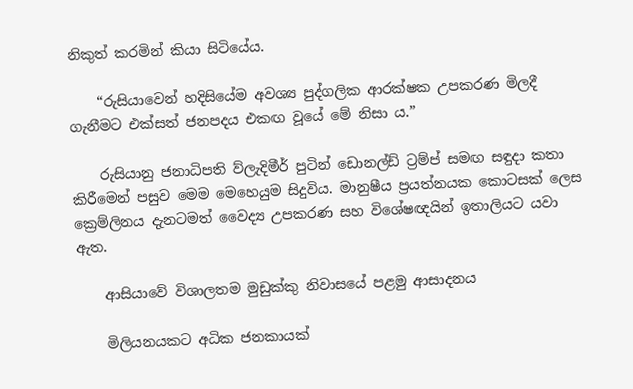නිකුත් කරමින් කියා සිටියේය.

    “රුසියාවෙන් හදිසියේම අවශ්‍ය පුද්ගලික ආරක්ෂක උපකරණ මිලදී ගැනීමට එක්සත් ජනපදය එකඟ වූයේ මේ නිසා ය.”

    රුසියානු ජනාධිපති ව්ලැදිමීර් පුටින් ඩොනල්ඩ් ට්‍රම්ප් සමඟ සඳුදා කතා කිරීමෙන් පසුව මෙම මෙහෙයුම සිදුවිය. මානුෂීය ප්‍රයත්නයක කොටසක් ලෙස ක්‍රෙම්ලිනය දැනටමත් වෛද්‍ය උපකරණ සහ විශේෂඥයින් ඉතාලියට යවා ඇත.

    ආසියාවේ විශාලතම මුඩුක්කු නිවාසයේ පළමු ආසාදනය

    මිලියනයකට අධික ජනකායක්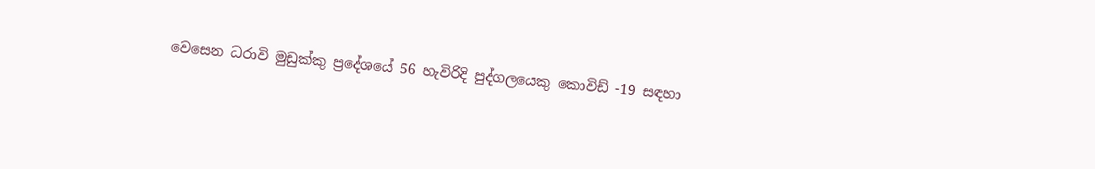වෙසෙන ධරාවි මුඩුක්කු ප්‍රදේශයේ 56 හැවිරිදි පුද්ගලයෙකු කොවිඩ් -19 සඳහා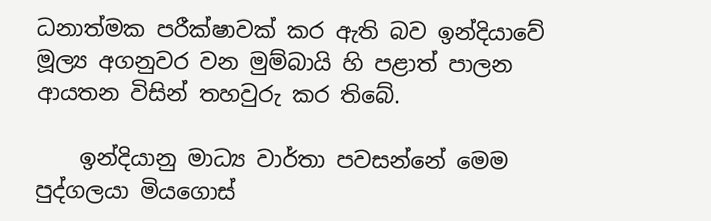ධනාත්මක පරීක්ෂාවක් කර ඇති බව ඉන්දියාවේ මූල්‍ය අගනුවර වන මුම්බායි හි පළාත් පාලන ආයතන විසින් තහවුරු කර තිබේ.

    ඉන්දියානු මාධ්‍ය වාර්තා පවසන්නේ මෙම පුද්ගලයා මියගොස්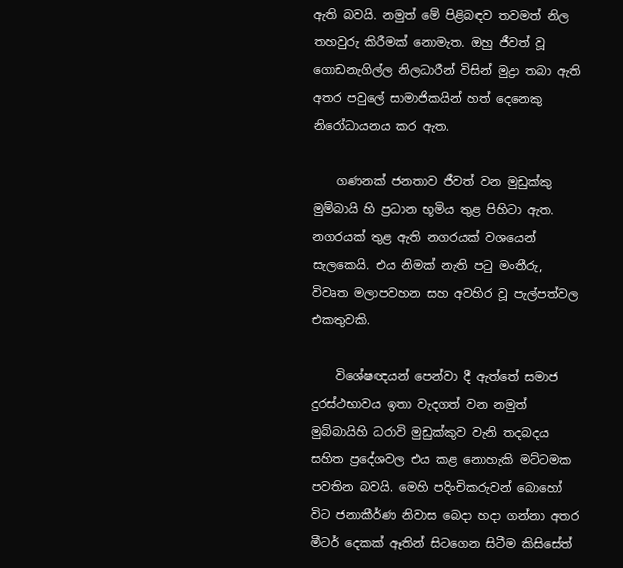ඇති බවයි. නමුත් මේ පිළිබඳව තවමත් නිල තහවුරු කිරීමක් නොමැත. ඔහු ජීවත් වූ ගොඩනැගිල්ල නිලධාරීන් විසින් මුද්‍රා තබා ඇති අතර පවුලේ සාමාජිකයින් හත් දෙනෙකු නිරෝධායනය කර ඇත.

    ගණනක් ජනතාව ජීවත් වන මුඩුක්කු මුම්බායි හි ප්‍රධාන භූමිය තුළ පිහිටා ඇත. නගරයක් තුළ ඇති නගරයක් වශයෙන් සැලකෙයි. එය නිමක් නැති පටු මංතීරු, විවෘත මලාපවහන සහ අවහිර වූ පැල්පත්වල එකතුවකි.

    විශේෂඥයන් පෙන්වා දී ඇත්තේ සමාජ දුරස්ථභාවය ඉතා වැදගත් වන නමුත් මුබ්බායිහි ධරාවි මුඩුක්කුව වැනි තදබදය සහිත ප්‍රදේශවල එය කළ නොහැකි මට්ටමක පවතින බවයි. මෙහි පදිංචිකරුවන් බොහෝ විට ජනාකීර්ණ නිවාස බෙදා හදා ගන්නා අතර මීටර් දෙකක් ඈතින් සිටගෙන සිටීම කිසිසේත්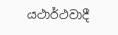යථාර්ථවාදී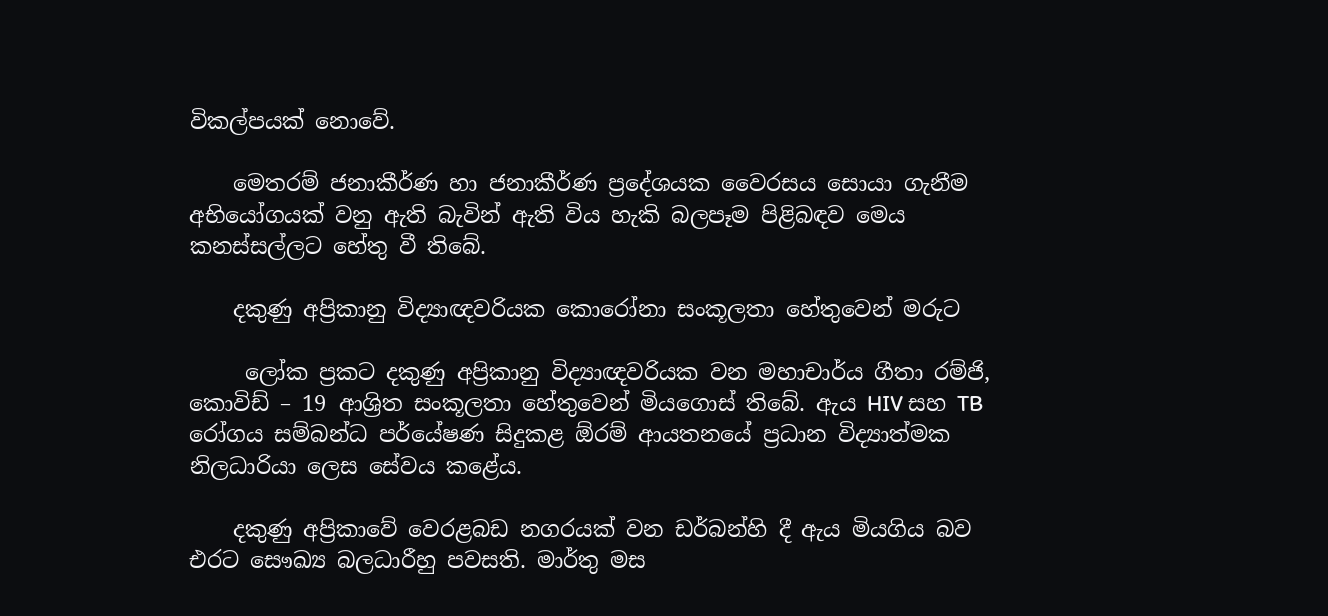විකල්පයක් නොවේ.

    මෙතරම් ජනාකීර්ණ හා ජනාකීර්ණ ප්‍රදේශයක වෛරසය සොයා ගැනීම අභියෝගයක් වනු ඇති බැවින් ඇති විය හැකි බලපෑම පිළිබඳව මෙය කනස්සල්ලට හේතු වී තිබේ.

    දකුණු අප්‍රිකානු විද්‍යාඥවරියක කොරෝනා සංකූලතා හේතුවෙන් මරුට

     ලෝක ප්‍රකට දකුණු අප්‍රිකානු විද්‍යාඥවරියක වන මහාචාර්ය ගීතා රම්ජි, කොවිඩ් – 19 ආශ්‍රිත සංකූලතා හේතුවෙන් මියගොස් තිබේ. ඇය HIV සහ TB රෝගය සම්බන්ධ පර්යේෂණ සිදුකළ ඕරම් ආයතනයේ ප්‍රධාන විද්‍යාත්මක නිලධාරියා ලෙස සේවය කළේය.

    දකුණු අප්‍රිකාවේ වෙරළබඩ නගරයක් වන ඩර්බන්හි දී ඇය මියගිය බව එරට සෞඛ්‍ය බලධාරීහු පවසති. මාර්තු මස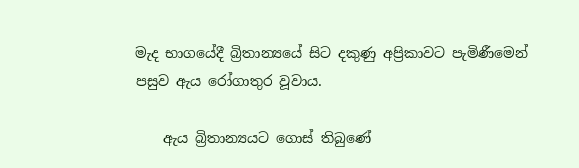මැද භාගයේදී බ්‍රිතාන්‍යයේ සිට දකුණු අප්‍රිකාවට පැමිණීමෙන් පසුව ඇය රෝගාතුර වූවාය.

    ඇය බ්‍රිතාන්‍යයට ගොස් තිබුණේ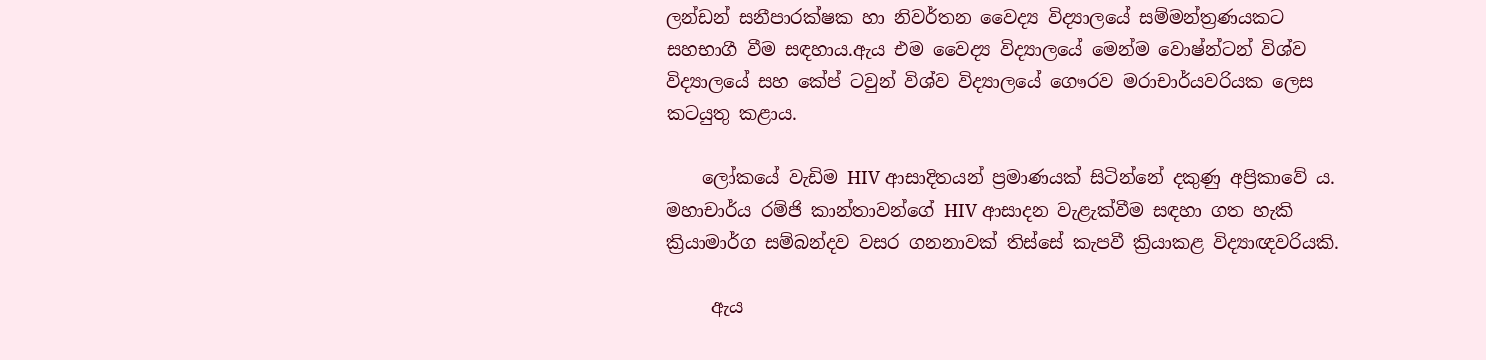ලන්ඩන් සනීපාරක්ෂක හා නිවර්තන වෛද්‍ය විද්‍යාලයේ සම්මන්ත්‍රණයකට සහභාගී වීම සඳහාය.ඇය එම වෛද්‍ය විද්‍යාලයේ මෙන්ම වොෂ්න්ටන් විශ්ව විද්‍යාලයේ සහ කේප් ටවුන් විශ්ව විද්‍යාලයේ ගෞරව මරාචාර්යවරියක ලෙස කටයුතු කළාය.

    ලෝකයේ වැඩිම HIV ආසාදිතයන් ප්‍රමාණයක් සිටින්නේ දකුණු අප්‍රිකාවේ ය.  මහාචාර්ය රම්ජි කාන්තාවන්ගේ HIV ආසාදන වැළැක්වීම සඳහා ගත හැකි ක්‍රියාමාර්ග සම්බන්දව වසර ගනනාවක් තිස්සේ කැපවී ක්‍රියාකළ විද්‍යාඥවරියකි.

     ඇය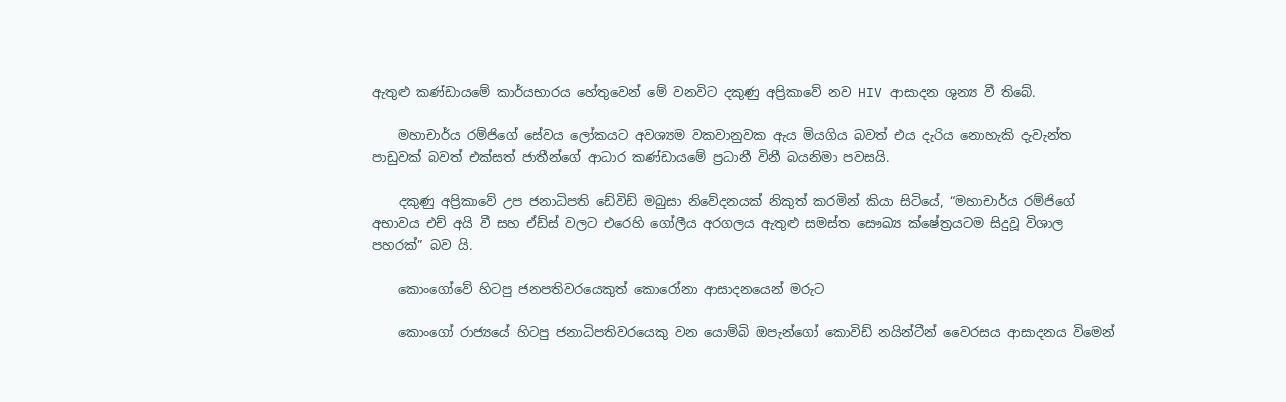ඇතුළු කණ්ඩායමේ කාර්යභාරය හේතුවෙන් මේ වනවිට දකුණු අප්‍රිකාවේ නව HIV ආසාදන ශුන්‍ය වී තිබේ.

    මහාචාර්ය රම්ජිගේ සේවය ලෝකයට අවශ්‍යම වකවානුවක ඇය මියගිය බවත් එය දැරිය නොහැකි දැවැන්ත පාඩුවක් බවත් එක්සත් ජාතීන්ගේ ආධාර කණ්ඩායමේ ප්‍රධානී විනී බයනිමා පවසයි.

    දකුණු අප්‍රිකාවේ උප ජනාධිපති ඩේවිඩ් මබුසා නිවේදනයක් නිකුත් කරමින් කියා සිටියේ, “මහාචාර්ය රම්ජිගේ අභාවය එච් අයි වී සහ ඒඩ්ස් වලට එරෙහි ගෝලීය අරගලය ඇතුළු සමස්ත සෞඛ්‍ය ක්ෂේත්‍රයටම සිදුවූ විශාල පහරක්” බව යි.

    කොංගෝවේ හිටපු ජනපතිවරයෙකුත් කොරෝනා ආසාදනයෙන් මරුට

    කොංගෝ රාජ්‍යයේ හිටපු ජනාධිපතිවරයෙකු වන යොම්බි ඔපැන්ගෝ කොවිඩ් නයින්ටීන් වෛරසය ආසාදනය විමෙන්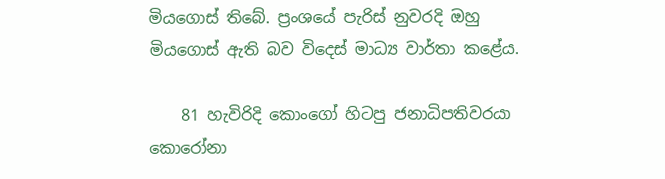මියගොස් තිබේ. ප්‍රංශයේ පැරිස් නුවරදි ඔහු මියගොස් ඇති බව විදෙස් මාධ්‍ය වාර්තා කළේය.

    81 හැවිරිදි කොංගෝ හිටපු ජනාධිපතිවරයා කොරෝනා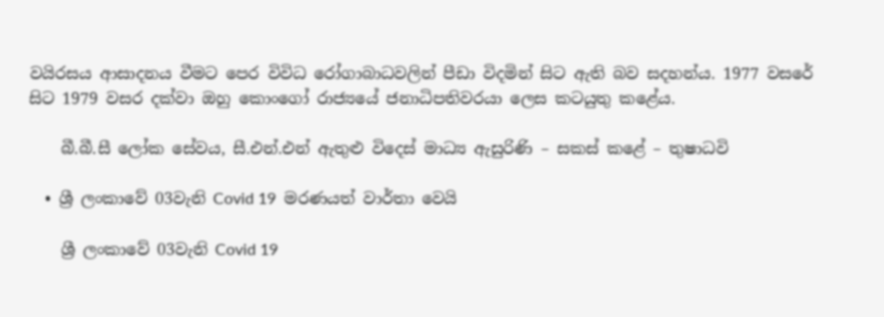වයිරසය ආසාදනය වීමට පෙර විවිධ රෝගාබාධවලින් පීඩා විදමින් සිට ඇති බව සදහන්ය. 1977 වසරේ සිට 1979 වසර දක්වා ඔහු කොංගෝ රාජ්‍යයේ ජනාධිපතිවරයා ලෙස කටයුතු කළේය.

    බී.බී.සී ලෝක සේවය, සී.එන්.එන් ඇතුළු විදෙස් මාධ්‍ය ඇසුරිණි – සකස් කළේ – තුෂාධවි

  • ශ්‍රී ලංකාවේ 03වැනි Covid 19  මරණයත් වාර්තා වෙයි

    ශ්‍රී ලංකාවේ 03වැනි Covid 19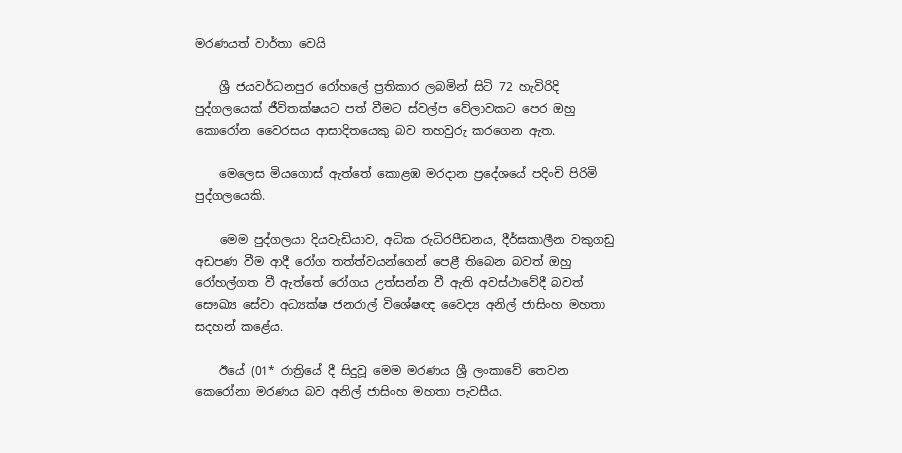මරණයත් වාර්තා වෙයි

    ශ්‍රී ජයවර්ධනපුර රෝහලේ ප්‍රතිකාර ලබමින් සිටි 72 හැවිරිදි පුද්ගලයෙක් ජීවිතක්ෂයට පත් වීමට ස්වල්ප වේලාවකට පෙර ඔහු කොරෝන වෛරසය ආසාදිතයෙකු බව තහවුරු කරගෙන ඇත.

    මෙලෙස මියගොස් ඇත්තේ කොළඹ මරදාන ප්‍රදේශයේ පදිංචි පිරිමි පුද්ගලයෙකි.

    මෙම පුද්ගලයා දියවැඩියාව, අධික රුධිරපීඩනය, දීර්ඝකාලීන වකුගඩු අඩපණ වීම ආදී රෝග තත්ත්වයන්ගෙන් පෙළී තිබෙන බවත් ඔහු රෝහල්ගත වී ඇත්තේ රෝගය උත්සන්න වී ඇති අවස්ථාවේදී බවත් සෞඛ්‍ය සේවා අධ්‍යක්ෂ ජනරාල් විශේෂඥ වෛද්‍ය අනිල් ජාසිංහ මහතා සදහන් කළේය.

    ඊයේ (01* රාත්‍රියේ දී සිදුවූ මෙම මරණය ශ්‍රී ලංකාවේ තෙවන කෙරෝනා මරණය බව අනිල් ජාසිංහ මහතා පැවසීය.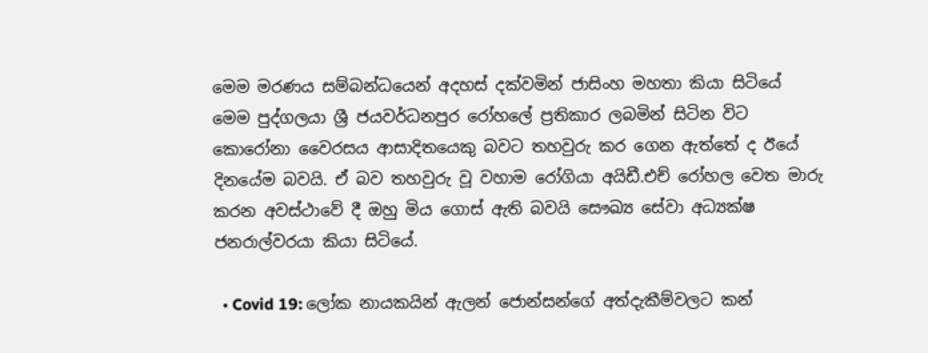මෙම මරණය සම්බන්ධයෙන් අදහස් දක්වමින් ජාසිංහ මහතා කියා සිටියේ මෙම පුද්ගලයා ශ්‍රී ජයවර්ධනපුර රෝහලේ ප්‍රතිකාර ලබමින් සිටින විට කොරෝනා වෛරසය ආසාදිතයෙකු බවට තහවුරු කර ගෙන ඇත්තේ ද ඊයේ දිනයේම බවයි. ඒ බව තහවුරු වූ වහාම රෝගියා අයිඩී.එච් රෝහල වෙත මාරු කරන අවස්ථාවේ දී ඔහු මිය ගොස් ඇති බවයි සෞඛ්‍ය සේවා අධ්‍යක්ෂ ජනරාල්වරයා කියා සිටියේ.

  • Covid 19: ලෝක නායකයින් ඇලන් ජොන්සන්ගේ අත්දැකීම්වලට කන්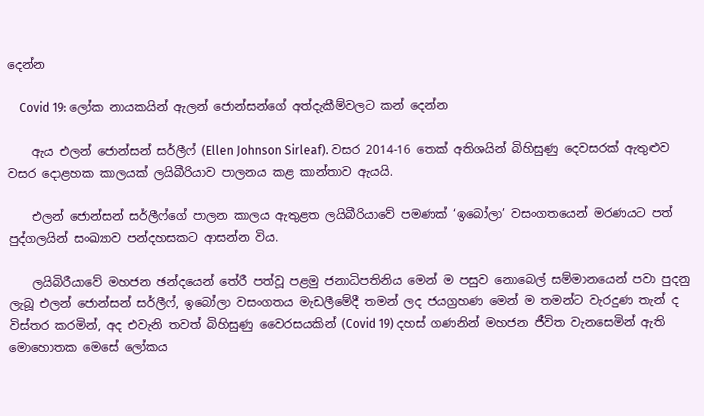දෙන්න

    Covid 19: ලෝක නායකයින් ඇලන් ජොන්සන්ගේ අත්දැකීම්වලට කන් දෙන්න

    ඇය එලන් ජොන්සන් සර්ලීෆ් (Ellen Johnson Sirleaf). වසර 2014-16 තෙක් අතිශයින් බිහිසුණු දෙවසරක් ඇතුළුව වසර දොළහක කාලයක් ලයිබීරියාව පාලනය කළ කාන්තාව ඇයයි.

    එලන් ජොන්සන් සර්ලීෆ්ගේ පාලන කාලය ඇතුළත ලයිබීරියාවේ පමණක් ‘ඉබෝලා’ වසංගතයෙන් මරණයට පත් පුද්ගලයින් සංඛ්‍යාව පන්දහසකට ආසන්න විය.

    ලයිබිරීයාවේ මහජන ඡන්දයෙන් තේරී පත්වූ පළමු ජනාධිපතිනිය මෙන් ම පසුව නොබෙල් සම්මානයෙන් පවා පුදනු ලැබූ එලන් ජොන්සන් සර්ලීෆ්, ඉබෝලා වසංගතය මැඩලීමේදී තමන් ලද ජයග්‍රහණ මෙන් ම තමන්ට වැරදුණ තැන් ද විස්තර කරමින්, අද එවැනි තවත් බිහිසුණු වෛරසයකින් (Covid 19) දහස් ගණනින් මහජන ජීවිත වැනසෙමින් ඇති මොහොතක මෙසේ ලෝකය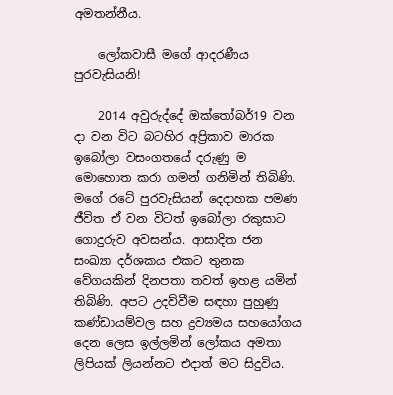අමතන්නීය.

    ලෝකවාසී මගේ ආදරණීය පුරවැසියනි!

    2014 අවුරුද්දේ ඔක්තෝබර්19 වන දා වන විට බටහිර අප්‍රිකාව මාරක ඉබෝලා වසංගතයේ දරුණු ම මොහොත කරා ගමන් ගනිමින් තිබිණි. මගේ රටේ පුරවැසියන් දෙදාහක පමණ ජීවිත ඒ වන විටත් ඉබෝලා රකුසාට ගොදුරුව අවසන්ය. ආසාදිත ජන සංඛ්‍යා දර්ශකය එකට තුනක වේගයකින් දිනපතා තවත් ඉහළ යමින් තිබිණි. අපට උදව්වීම සඳහා පුහුණු කණ්ඩායම්වල සහ ද්‍රව්‍යමය සහයෝගය දෙන ලෙස ඉල්ලමින් ලෝකය අමතා ලිපියක් ලියන්නට එදාත් මට සිදුවිය.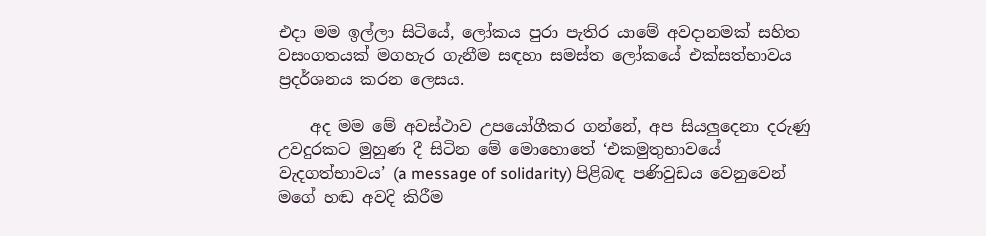එදා මම ඉල්ලා සිටියේ, ලෝකය පුරා පැතිර යාමේ අවදානමක් සහිත වසංගතයක් මගහැර ගැනීම සඳහා සමස්ත ලෝකයේ එක්සත්භාවය ප්‍රදර්ශනය කරන ලෙසය.

    අද මම මේ අවස්ථාව උපයෝගීකර ගන්නේ, අප සියලුදෙනා දරුණු උවදුරකට මුහුණ දී සිටින මේ මොහොතේ ‘එකමුතුභාවයේ වැදගත්භාවය’ (a message of solidarity) පිළිබඳ පණිවුඩය වෙනුවෙන් මගේ හඬ අවදි කිරීම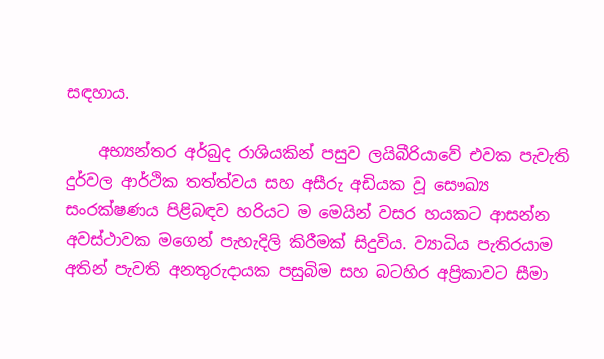සඳහාය.

    අභ්‍යන්තර අර්බුද රාශියකින් පසුව ලයිබීරියාවේ එවක පැවැති දුර්වල ආර්ථික තත්ත්වය සහ අසීරු අඩියක වූ සෞඛ්‍ය සංරක්ෂණය පිළිබඳව හරියට ම මෙයින් වසර හයකට ආසන්න අවස්ථාවක මගෙන් පැහැදිලි කිරීමක් සිදුවිය. ව්‍යාධිය පැතිරයාම අතින් පැවති අනතුරුදායක පසුබිම සහ බටහිර අප්‍රිකාවට සීමා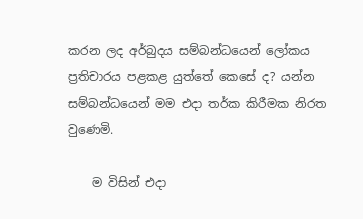කරන ලද අර්බුදය සම්බන්ධයෙන් ලෝකය ප්‍රතිචාරය පළකළ යුත්තේ කෙසේ ද? යන්න සම්බන්ධයෙන් මම එදා තර්ක කිරීමක නිරත වුණෙමි.

    ම විසින් එදා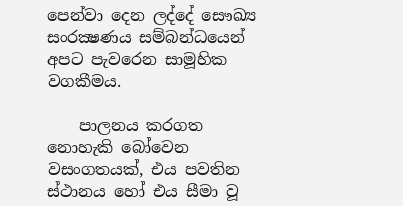පෙන්වා දෙන ලද්දේ සෞඛ්‍ය සංරක්‍ෂණය සම්බන්ධයෙන් අපට පැවරෙන සාමූහික වගකීමය.

    පාලනය කරගත නොහැකි බෝවෙන වසංගතයක්, එය පවතින ස්ථානය හෝ එය සීමා වූ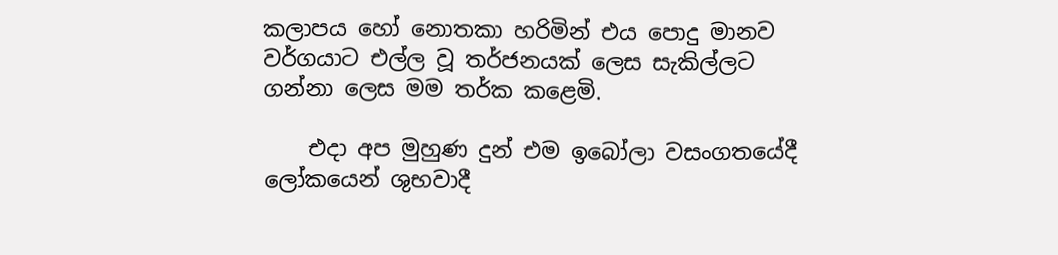කලාපය හෝ නොතකා හරිමින් එය පොදු මානව වර්ගයාට එල්ල වූ තර්ජනයක් ලෙස සැකිල්ලට ගන්නා ලෙස මම තර්ක කළෙමි.

    එදා අප මුහුණ දුන් එම ඉබෝලා වසංගතයේදී ලෝකයෙන් ශුභවාදී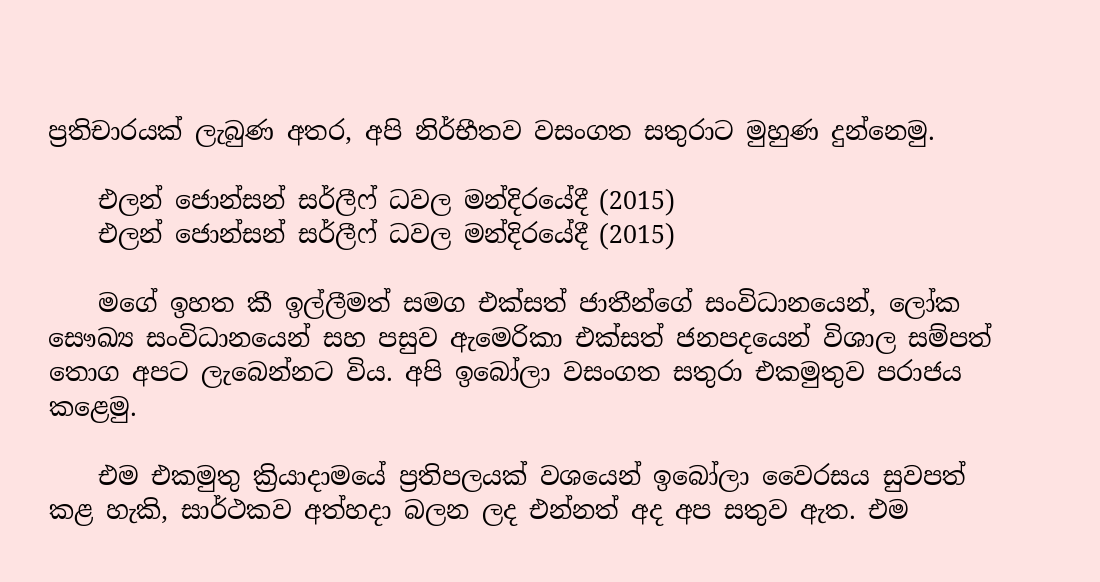ප්‍රතිචාරයක් ලැබුණ අතර, අපි නිර්භීතව වසංගත සතුරාට මුහුණ දුන්නෙමු.

    එලන් ජොන්සන් සර්ලීෆ් ධවල මන්දිරයේදී (2015)
    එලන් ජොන්සන් සර්ලීෆ් ධවල මන්දිරයේදී (2015)

    මගේ ඉහත කී ඉල්ලීමත් සමග එක්සත් ජාතීන්ගේ සංවිධානයෙන්, ලෝක සෞඛ්‍ය සංවිධානයෙන් සහ පසුව ඇමෙරිකා එක්සත් ජනපදයෙන් විශාල සම්පත් තොග අපට ලැබෙන්නට විය. අපි ඉබෝලා වසංගත සතුරා එකමුතුව පරාජය කළෙමු.

    එම එකමුතු ක්‍රියාදාමයේ ප්‍රතිපලයක් වශයෙන් ඉබෝලා වෛරසය සුවපත් කළ හැකි, සාර්ථකව අත්හදා බලන ලද එන්නත් අද අප සතුව ඇත. එම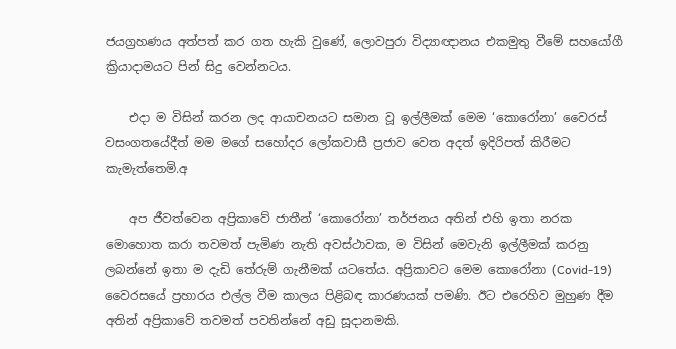ජයග්‍රහණය අත්පත් කර ගත හැකි වුණේ, ලොවපුරා විද්‍යාඥානය එකමුතු වීමේ සහයෝගී ක්‍රියාදාමයට පින් සිදු වෙන්නටය.

    එදා ම විසින් කරන ලද ආයාචනයට සමාන වූ ඉල්ලීමක් මෙම ‘කොරෝනා’ වෛරස් වසංගතයේදීත් මම මගේ සහෝදර ලෝකවාසී ප්‍රජාව වෙත අදත් ඉදිරිපත් කිරීමට කැමැත්තෙමි.අ

    අප ජීවත්වෙන අප්‍රිකාවේ ජාතීන් ‘කොරෝනා’ තර්ජනය අතින් එහි ඉතා නරක මොහොත කරා තවමත් පැමිණ නැති අවස්ථාවක, ම විසින් මෙවැනි ඉල්ලීමක් කරනු ලබන්නේ ඉතා ම දැඩි තේරුම් ගැනීමක් යටතේය. අප්‍රිකාවට මෙම කොරෝනා (Covid-19) වෛරසයේ ප්‍රහාරය එල්ල වීම කාලය පිළිබඳ කාරණයක් පමණි. ඊට එරෙහිව මුහුණ දීම අතින් අප්‍රිකාවේ තවමත් පවතින්නේ අඩු සූදානමකි.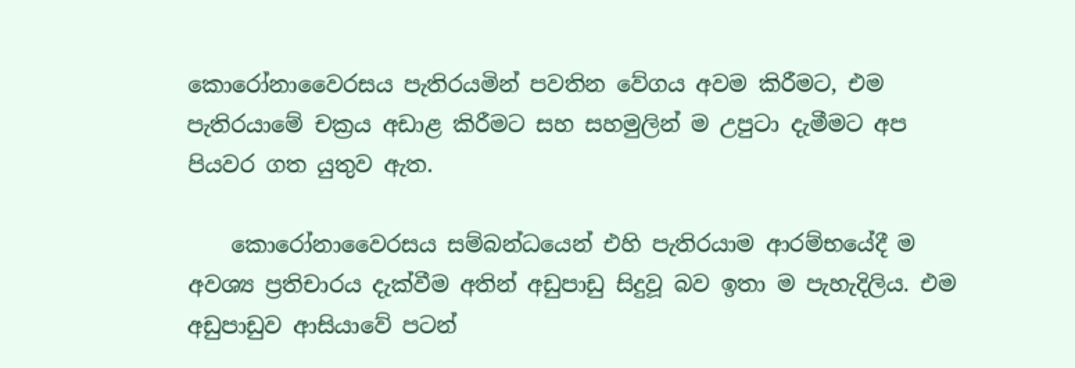කොරෝනාවෛරසය පැතිරයමින් පවතින වේගය අවම කිරීමට, එම පැතිරයාමේ චක්‍රය අඩාළ කිරීමට සහ සහමුලින් ම උපුටා දැමීමට අප පියවර ගත යුතුව ඇත.

    කොරෝනාවෛරසය සම්බන්ධයෙන් එහි පැතිරයාම ආරම්භයේදී ම අවශ්‍ය ප්‍රතිචාරය දැක්වීම අතින් අඩුපාඩු සිදුවූ බව ඉතා ම පැහැදිලිය. එම අඩුපාඩුව ආසියාවේ පටන්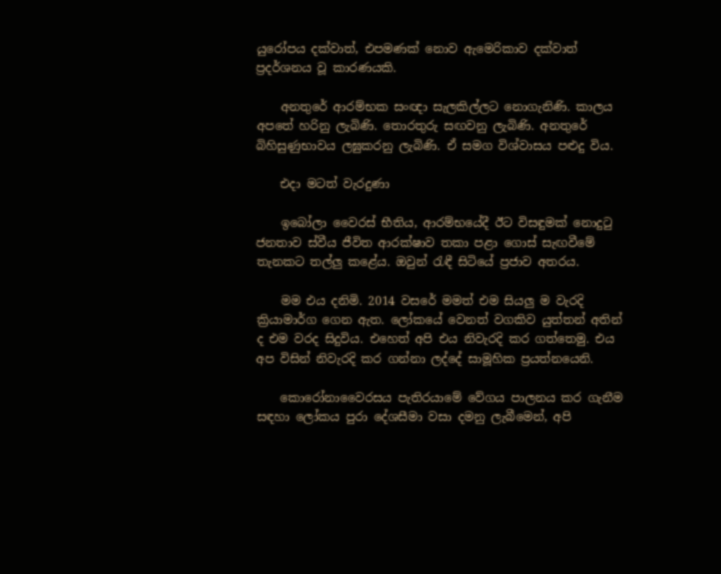යුරෝපය දක්වාත්, එපමණක් නොව ඇමෙරිකාව දක්වාත් ප්‍රදර්ශනය වූ කාරණයකි.

    අනතුරේ ආරම්භක සංඥා සැලකිල්ලට නොගැනිණි. කාලය අපතේ හරිනු ලැබිණි. තොරතුරු සඟවනු ලැබිණි. අනතුරේ බිහිසුණුභාවය ලඝුකරනු ලැබිණි. ඒ සමග විශ්වාසය පළුදු විය.

    එදා මටත් වැරදුණා

    ඉබෝලා වෛරස් භීතිය, ආරම්භයේදී ඊට විසඳුමක් නොදුටු ජනතාව ස්වීය ජීවිත ආරක්ෂාව තකා පළා ගොස් සැඟවීමේ තැනකට තල්ලු කළේය. ඔවුන් රැඳී සිටියේ ප්‍රජාව අතරය.

    මම එය දනිමි. 2014 වසරේ මමත් එම සියලු ම වැරදි ක්‍රියාමාර්ග ගෙන ඇත. ලෝකයේ වෙනත් වගකිව යුත්තන් අතින් ද එම වරද සිදුවිය. එහෙත් අපි එය නිවැරදි කර ගත්තෙමු. එය අප විසින් නිවැරදි කර ගන්නා ලද්දේ සාමූහික ප්‍රයත්නයෙනි.

    කොරෝනාවෛරසය පැතිරයාමේ වේගය පාලනය කර ගැනීම සඳහා ලෝකය පුරා දේශසීමා වසා දමනු ලැබීමෙන්, අපි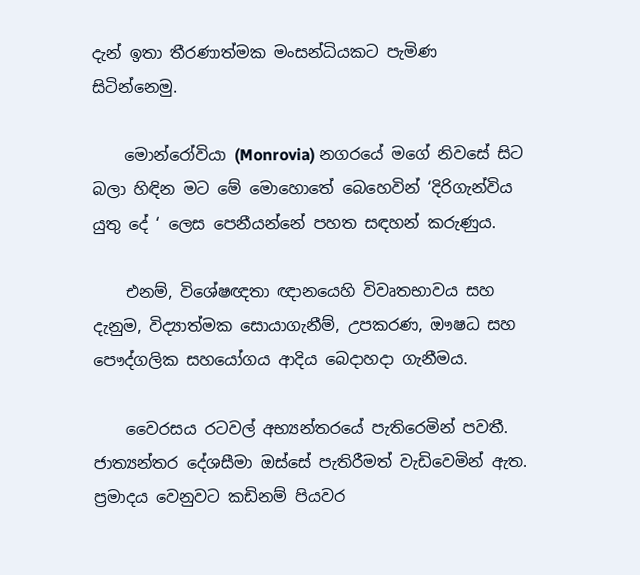දැන් ඉතා තීරණාත්මක මංසන්ධියකට පැමිණ සිටින්නෙමු.

    මොන්රෝවියා (Monrovia) නගරයේ මගේ නිවසේ සිට බලා හිඳින මට මේ මොහොතේ බෙහෙවින් ‘දිරිගැන්විය යුතු දේ ‘ ලෙස පෙනීයන්නේ පහත සඳහන් කරුණුය.

    එනම්, විශේෂඥතා ඥානයෙහි විවෘතභාවය සහ දැනුම, විද්‍යාත්මක සොයාගැනීම්, උපකරණ, ඖෂධ සහ පෞද්ගලික සහයෝගය ආදිය බෙදාහදා ගැනීමය.

    වෛරසය රටවල් අභ්‍යන්තරයේ පැතිරෙමින් පවතී. ජාත්‍යන්තර දේශසීමා ඔස්සේ පැතිරීමත් වැඩිවෙමින් ඇත. ප්‍රමාදය වෙනුවට කඩිනම් පියවර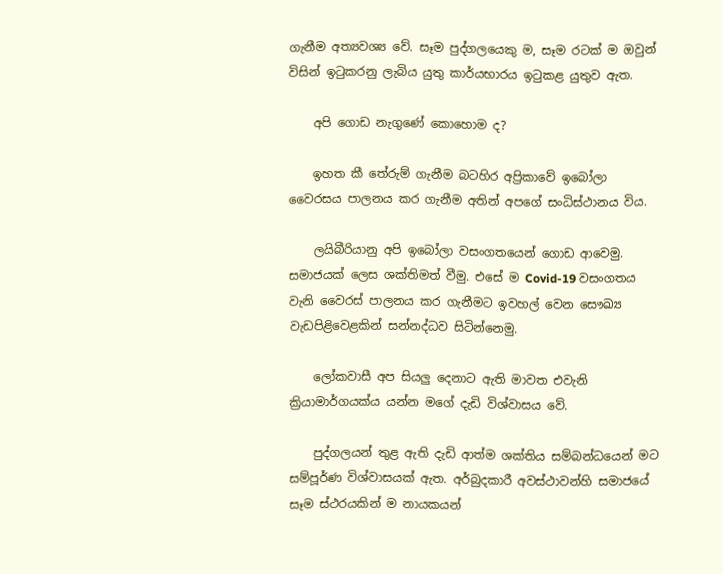ගැනීම අත්‍යවශ්‍ය වේ. සෑම පුද්ගලයෙකු ම, සෑම රටක් ම ඔවුන් විසින් ඉටුකරනු ලැබිය යුතු කාර්යභාරය ඉටුකළ යුතුව ඇත.

    අපි ගොඩ නැගුණේ කොහොම ද?

    ඉහත කී තේරුම් ගැනීම බටහිර අප්‍රිකාවේ ඉබෝලා වෛරසය පාලනය කර ගැනීම අතින් අපගේ සංධිස්ථානය විය.

    ලයිබීරියානු අපි ඉබෝලා වසංගතයෙන් ගොඩ ආවෙමු. සමාජයක් ලෙස ශක්තිමත් වීමු. එසේ ම Covid-19 වසංගතය වැනි වෛරස් පාලනය කර ගැනීමට ඉවහල් වෙන සෞඛ්‍ය වැඩපිළිවෙළකින් සන්නද්ධව සිටින්නෙමු.

    ලෝකවාසී අප සියලු දෙනාට ඇති මාවත එවැනි ක්‍රියාමාර්ගයක්ය යන්න මගේ දැඩි විශ්වාසය වේ.

    පුද්ගලයන් තුළ ඇති දැඩි ආත්ම ශක්තිය සම්බන්ධයෙන් මට සම්පූර්ණ විශ්වාසයක් ඇත. අර්බුදකාරී අවස්ථාවන්හි සමාජයේ සෑම ස්ථරයකින් ම නායකයන්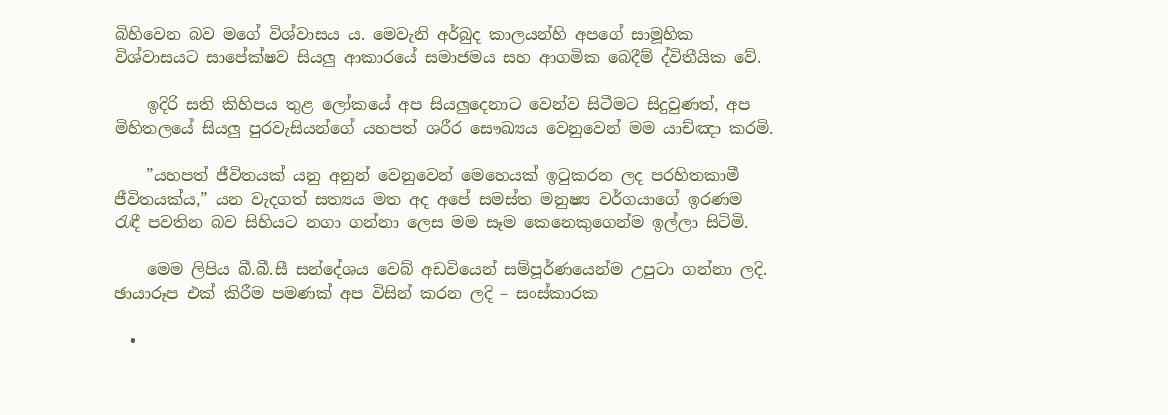බිහිවෙන බව මගේ විශ්වාසය ය. මෙවැනි අර්බුද කාලයන්හි අපගේ සාමූහික විශ්වාසයට සාපේක්ෂව සියලු ආකාරයේ සමාජමය සහ ආගමික බෙදීම් ද්විතීයික වේ.

    ඉදිරි සති කිහිපය තුළ ලෝකයේ අප සියලුදෙනාට වෙන්ව සිටීමට සිදුවුණත්, අප මිහිතලයේ සියලු පුරවැසියන්ගේ යහපත් ශරීර සෞඛ්‍යය වෙනුවෙන් මම යාච්ඤා කරමි.

    ”යහපත් ජීවිතයක් යනු අනුන් වෙනුවෙන් මෙහෙයක් ඉටුකරන ලද පරහිතකාමී ජීවිතයක්ය,” යන වැදගත් සත්‍යය මත අද අපේ සමස්ත මනුෂ්‍ය වර්ගයාගේ ඉරණම රැඳී පවතින බව සිහියට නගා ගන්නා ලෙස මම සෑම කෙනෙකුගෙන්ම ඉල්ලා සිටිමි.

    මෙම ලිපිය බී.බී.සී සන්දේශය වෙබ් අඩවියෙන් සම්පූර්ණයෙන්ම උපුටා ගන්නා ලදි. ඡායාරූප එක් කිරීම පමණක් අප විසින් කරන ලදි – සංස්කාරක

  •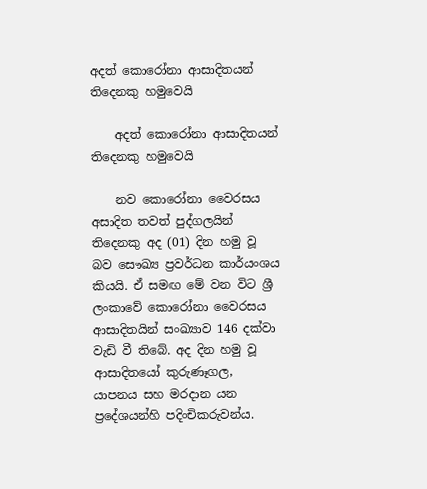අදත් කොරෝනා ආසාදිතයන් තිදෙනකු හමුවෙයි

    අදත් කොරෝනා ආසාදිතයන් තිදෙනකු හමුවෙයි

    නව කොරෝනා වෛරසය අසාදිත තවත් පුද්ගලයින් තිදෙනකු අද (01) දින හමු වූ බව සෞඛ්‍ය ප්‍රවර්ධන කාර්යංශය කියයි. ඒ සමඟ මේ වන විට ශ්‍රී ලංකාවේ කොරෝනා වෛරසය ආසාදිතයින් සංඛ්‍යාව 146 දක්වා වැඩි වී තිබේ. අද දින හමු වූ ආසාදිතයෝ කුරුණෑගල, යාපනය සහ මරදාන යන ප්‍රදේශයන්හි පදිංචිකරුවන්ය.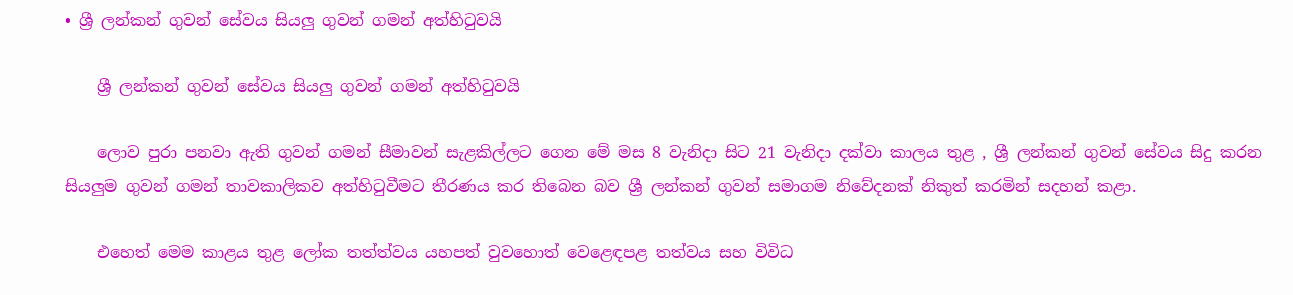• ශ්‍රී ලන්කන් ගුවන් සේවය සියලු ගුවන් ගමන් අත්හිටුවයි

    ශ්‍රී ලන්කන් ගුවන් සේවය සියලු ගුවන් ගමන් අත්හිටුවයි

    ලොව පුරා පනවා ඇති ගුවන් ගමන් සීමාවන් සැළකිල්ලට ගෙන මේ මස 8 වැනිදා සිට 21 වැනිදා දක්වා කාලය තුළ , ශ්‍රී ලන්කන් ගුවන් සේවය සිදු කරන සියලුම ගුවන් ගමන් තාවකාලිකව අත්හිටුවීමට තීරණය කර තිබෙන බව ශ්‍රී ලන්කන් ගුවන් සමාගම නිවේදනක් නිකුත් කරමින් සදහන් කළා.

    එහෙත් මෙම කාළය තුළ ලෝක තත්ත්වය යහපත් වුවහොත් වෙළෙඳපළ තත්වය සහ විවිධ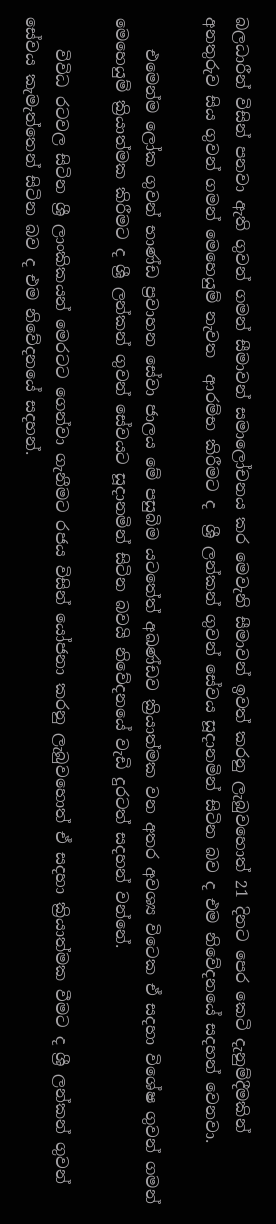බලධාරීන් විසින් පනවා ඇති ගුවන් ගමන් සීමාවන් සමාලෝචනය කර මෙවැනි සීමාවන් ඉවත් කරනු ලැබුවහොත් 21 දිනට පෙර කෙටි දැනුම්දීමකින් අනතුරුව සිය ගුවන් ගමන් මෙහෙයුම් නැවත  ආරම්භ කිරීමට ද  ශ්‍රී ලන්කන් ගුවන් සේවය සූදානමින් සිටින බව ද එම නිවේදනයේ සදහන් වෙනවා.

    එමෙන්ම ලෝක ගුවන් භාණ්ඩ ප්‍රවාහන සේවා ජාලය මේ පසුබිම යටතේත් අඛණ්ඩව ක්‍රියාත්මක වන අතර අවශ්‍ය විටෙක ඒ සදහා විශේෂ ගුවන් ගමන් මෙහෙයුම් ක්‍රියාත්මක කිරීමට ද ශ්‍රී ලන්කන් ගුවන් සේවයට සූදානමින් සිටින බවයි නිවේදනයේ වැඩි දුරටත් සදහන් වන්නේ.

    විවිධ රටවල සිටින ශ්‍රී ලාංකිකයන් මෙරටට ගෙන්වා ගැනීමට රජය විසින් යෝජනා කරනු ලැබුවහොත් ඒ සදහා ක්‍රියාත්මක වීමට ද ශ්‍රී ලන්කන් ගුවන් සේවය කැමැත්තෙන් සිටින බව ද එම නිවේදනයේ සදහන්.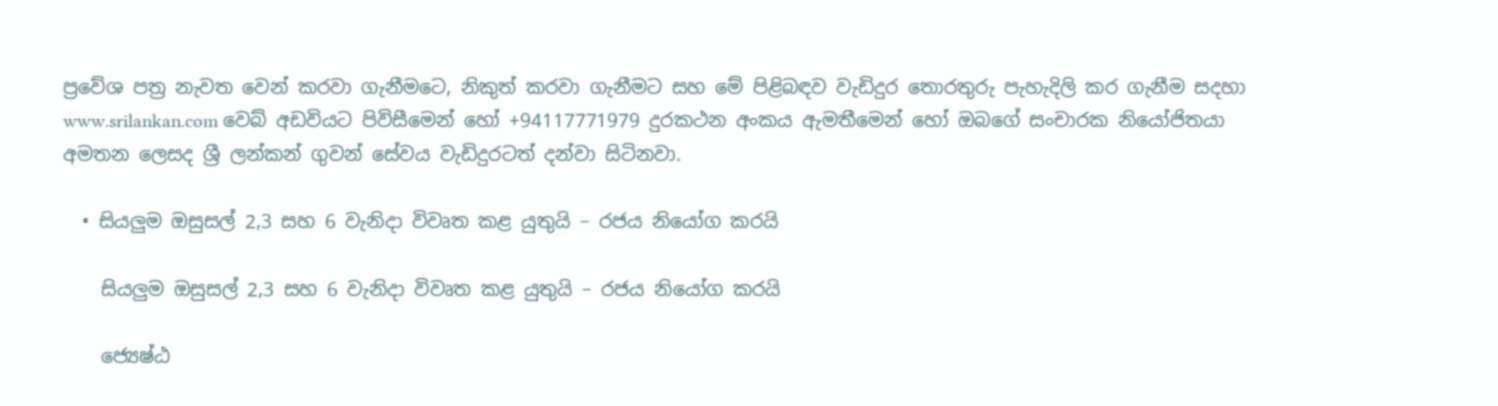ප්‍රවේශ පත්‍ර නැවත වෙන් කරවා ගැනීමටෙ, නිකුත් කරවා ගැනීමට සහ මේ පිළිබඳව වැඩිදුර තොරතුරු පැහැදිලි කර ගැනීම සදහා www.srilankan.com වෙබ් අඩවියට පිවිසීමෙන් හෝ +94117771979 දුරකථන අංකය ඇමතීමෙන් හෝ ඔබගේ සංචාරක නියෝජිතයා අමතන ලෙසද ශ්‍රී ලන්කන් ගුවන් සේවය වැඩිදුරටත් දන්වා සිටිනවා.

  • සියලුම ඔසුසල් 2,3 සහ 6 වැනිදා විවෘත කළ යුතුයි – රජය නියෝග කරයි

    සියලුම ඔසුසල් 2,3 සහ 6 වැනිදා විවෘත කළ යුතුයි – රජය නියෝග කරයි

    ජ්‍යෙෂ්ඨ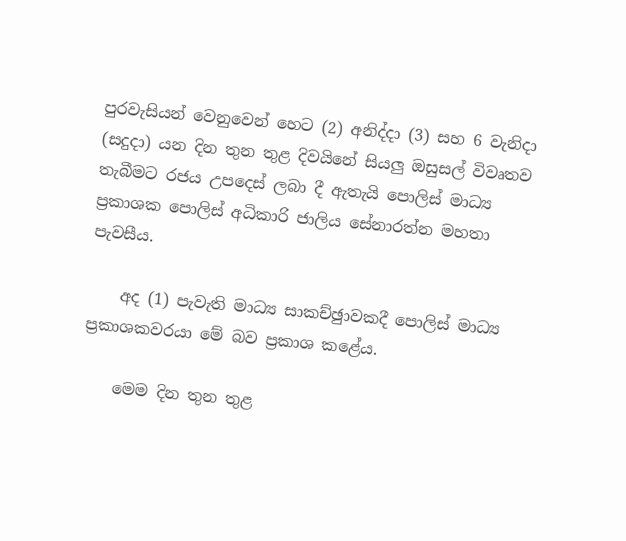පුරවැසියන් වෙනුවෙන් හෙට (2) අනිද්දා (3) සහ 6 වැනිදා (සදුදා) යන දින තුන තුළ දිවයිනේ සියලු ඔසුසල් විවෘතව තැබීමට රජය උපදෙස් ලබා දී ඇතැයි පොලිස් මාධ්‍ය ප්‍රකාශක පොලිස් අධිකාරි ජාලිය සේනාරත්න මහතා පැවසීය.

    අද (1) පැවැති මාධ්‍ය සාකච්ඡුාවකදී පොලිස් මාධ්‍ය ප්‍රකාශකවරයා මේ බව ප්‍රකාශ කළේය.

    මෙම දින තුන තුළ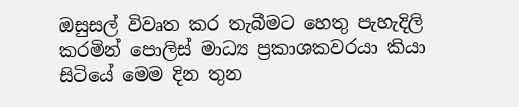ඔසුසල් විවෘත කර තැබීමට හෙතු පැහැදිලි කරමින් පොලිස් මාධ්‍ය ප්‍රකාශකවරයා කියා සිටියේ මෙම දින තුන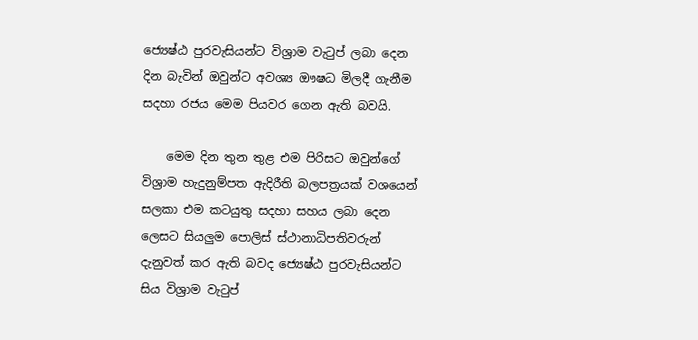ජ්‍යෙෂ්ඨ පුරවැසියන්ට විශ්‍රාම වැටුප් ලබා දෙන දින බැවින් ඔවුන්ට අවශ්‍ය ඖෂධ මිලදී ගැනීම සදහා රජය මෙම පියවර ගෙන ඇති බවයි.

    මෙම දින තුන තුළ එම පිරිසට ඔවුන්ගේ විශ්‍රාම හැදුනුම්පත ඇදිරීති බලපත්‍රයක් වශයෙන් සලකා එම කටයුතු සදහා සහය ලබා දෙන ලෙසට සියලුම පොලිස් ස්ථානාධිපතිවරුන් දැනුවත් කර ඇති බවද ජ්‍යෙෂ්ඨ පුරවැසියන්ට සිය විශ්‍රාම වැටුප්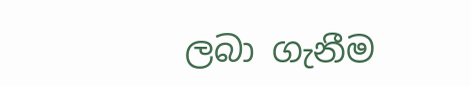ලබා ගැනීම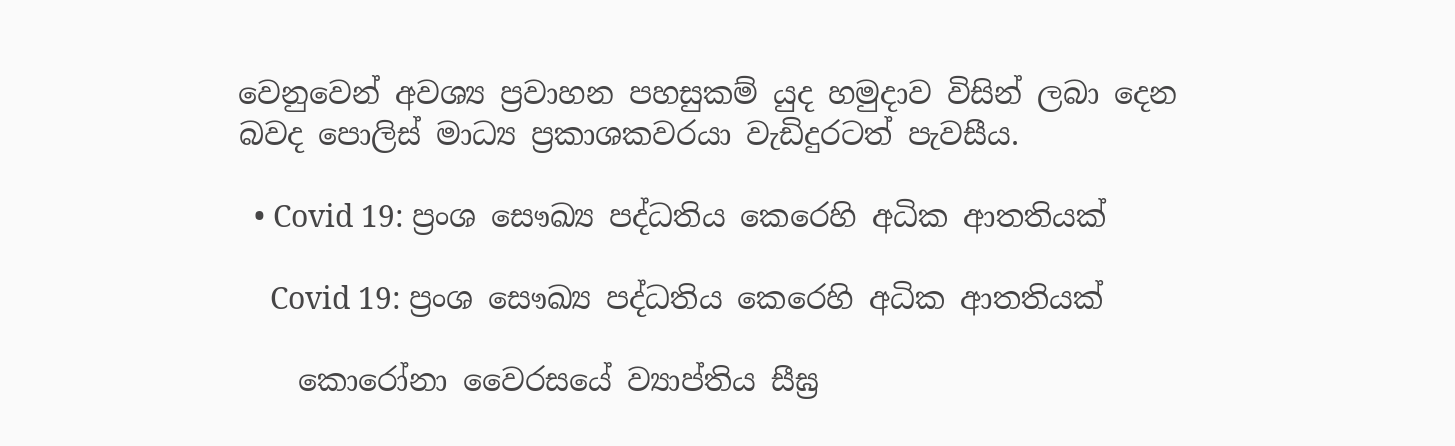වෙනුවෙන් අවශ්‍ය ප්‍රවාහන පහසුකම් යුද හමුදාව විසින් ලබා දෙන බවද පොලිස් මාධ්‍ය ප්‍රකාශකවරයා වැඩිදුරටත් පැවසීය.

  • Covid 19: ප්‍රංශ සෞඛ්‍ය පද්ධතිය කෙරෙහි අධික ආතතියක්

    Covid 19: ප්‍රංශ සෞඛ්‍ය පද්ධතිය කෙරෙහි අධික ආතතියක්

    කොරෝනා වෛරසයේ ව්‍යාප්තිය සීඝ්‍ර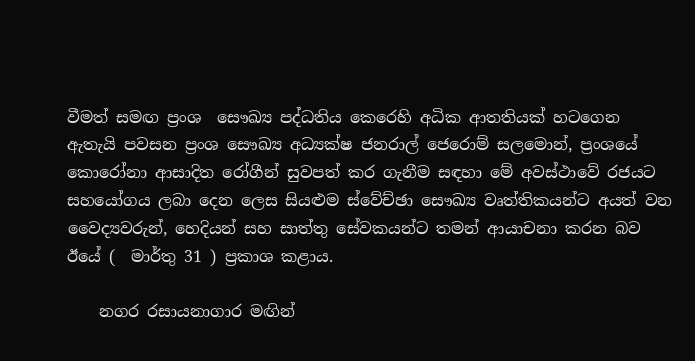වීමත් සමඟ ප්‍රංශ  සෞඛ්‍ය පද්ධතිය කෙරෙහි අධික ආතතියක් හටගෙන ඇතැයි පවසන ප්‍රංශ සෞඛ්‍ය අධ්‍යක්ෂ ජනරාල් ජෙරොම් සලමොන්, ප්‍රංශයේ කොරෝනා ආසාදිත රෝගීන් සුවපත් කර ගැනීම සඳහා මේ අවස්ථාවේ රජයට සහයෝගය ලබා දෙන ලෙස සියළුම ස්වේච්ඡා සෞඛ්‍ය වෘත්තිකයන්ට අයත් වන වෛද්‍යවරුන්, හෙදියන් සහ සාත්තු සේවකයන්ට තමන් ආයාචනා කරන බව ඊයේ (  මාර්තු 31 ) ප්‍රකාශ කළාය.

    නගර රසායනාගාර මඟින්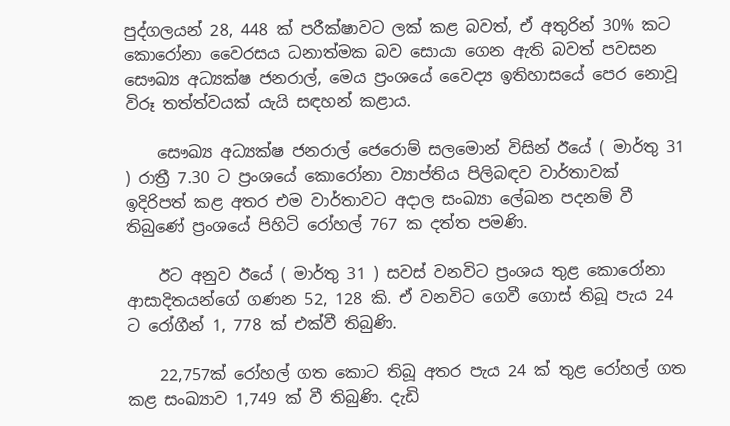පුද්ගලයන් 28, 448 ක් පරීක්ෂාවට ලක් කළ බවත්, ඒ අතුරින් 30% කට කොරෝනා වෛරසය ධනාත්මක බව සොයා ගෙන ඇති බවත් පවසන සෞඛ්‍ය අධ්‍යක්ෂ ජනරාල්, මෙය ප්‍රංශයේ වෛද්‍ය ඉතිහාසයේ පෙර නොවූ විරූ තත්ත්වයක් යැයි සඳහන් කළාය.

    සෞඛ්‍ය අධ්‍යක්ෂ ජනරාල් ජෙරොම් සලමොන් විසින් ඊයේ ( මාර්තු 31 ) රාත්‍රී 7.30 ට ප්‍රංශයේ කොරෝනා ව්‍යාප්තිය පිලිබඳව වාර්තාවක්  ඉදිරිපත් කළ අතර එම වාර්තාවට අදාල සංඛ්‍යා ලේඛන පදනම් වී තිබුණේ ප්‍රංශයේ පිහිටි රෝහල් 767 ක දත්ත පමණි.

    ඊට අනුව ඊයේ ( මාර්තු 31 ) සවස් වනවිට ප්‍රංශය තුළ කොරෝනා ආසාදිතයන්ගේ ගණන 52, 128 කි. ඒ වනවිට ගෙවී ගොස් තිබූ පැය 24 ට රෝගීන් 1, 778 ක් එක්වී තිබුණි.

    22,757ක් රෝහල් ගත කොට තිබූ අතර පැය 24 ක් තුළ රෝහල් ගත කළ සංඛ්‍යාව 1,749 ක් වී තිබුණි. දැඩි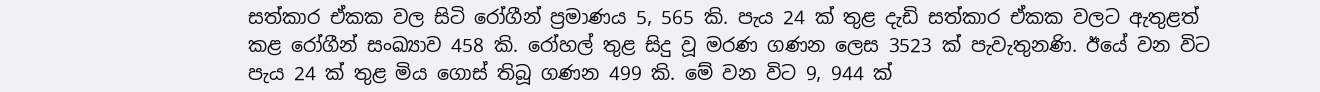සත්කාර ඒකක වල සිටි රෝගීන් ප්‍රමාණය 5, 565 කි. පැය 24 ක් තුළ දැඩි සත්කාර ඒකක වලට ඇතුළත් කළ රෝගීන් සංඛ්‍යාව 458 කි. රෝහල් තුළ සිදු වූ මරණ ගණන ලෙස 3523 ක් පැවැතුනණි. ඊයේ වන විට පැය 24 ක් තුළ මිය ගොස් තිබූ ගණන 499 කි. මේ වන විට 9, 944 ක්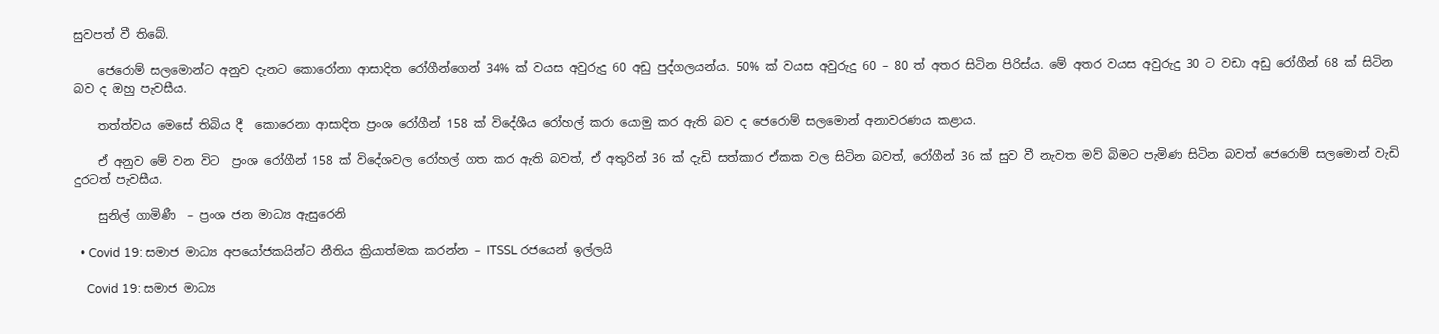සුවපත් වී තිබේ.

    ජෙරොම් සලමොන්ට අනුව දැනට කොරෝනා ආසාදිත රෝගීන්ගෙන් 34% ක් වයස අවුරුදු 60 අඩු පුද්ගලයන්ය. 50% ක් වයස අවුරුදු 60 – 80 ත් අතර සිටින පිරිස්ය. මේ අතර වයස අවුරුදු 30 ට වඩා අඩු රෝගීන් 68 ක් සිටින බව ද ඔහු පැවසීය.

    තත්ත්වය මෙසේ තිබිය දී  කොරෙනා ආසාදිත ප්‍රංශ රෝගීන් 158 ක් විදේශීය රෝහල් කරා යොමු කර ඇති බව ද ජෙරොම් සලමොන් අනාවරණය කළාය.

    ඒ අනුව මේ වන විට  ප්‍රංශ රෝගීන් 158 ක් විදේශවල රෝහල් ගත කර ඇති බවත්, ඒ අතුරින් 36 ක් දැඩි සත්කාර ඒකක වල සිටින බවත්, රෝගීන් 36 ක් සුව වී නැවත මව් බිමට පැමිණ සිටින බවත් ජෙරොම් සලමොන් වැඩි දුරටත් පැවසීය.

    සුනිල් ගාමිණී  – ප්‍රංශ ජන මාධ්‍ය ඇසුරෙනි

  • Covid 19: සමාජ මාධ්‍ය අපයෝජකයින්ට නීතිය ක්‍රියාත්මක කරන්න – ITSSL රජයෙන් ඉල්ලයි

    Covid 19: සමාජ මාධ්‍ය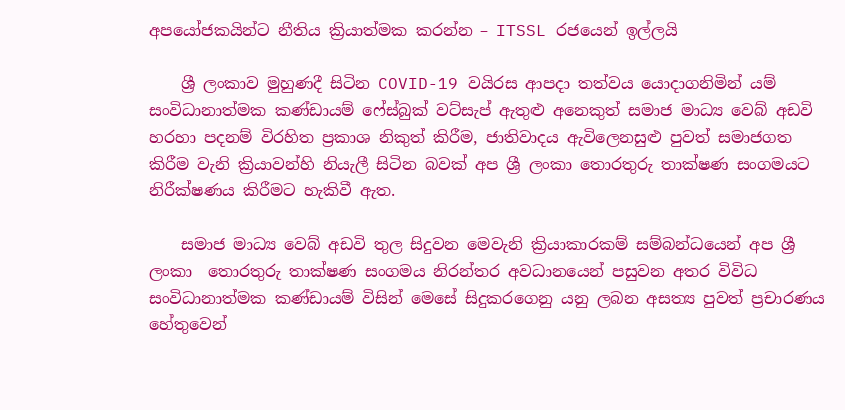අපයෝජකයින්ට නීතිය ක්‍රියාත්මක කරන්න – ITSSL රජයෙන් ඉල්ලයි

    ශ්‍රී ලංකාව මුහුණදී සිටින COVID-19 වයිරස ආපදා තත්වය යොදාගනිමින් යම් සංවිධානාත්මක කණ්ඩායම් ෆේස්බුක් වට්සැප් ඇතුළු අනෙකුත් සමාජ මාධ්‍ය වෙබ් අඩවි හරහා පදනම් විරහිත ප්‍රකාශ නිකුත් කිරීම, ජාතිවාදය ඇවිලෙනසුළු පුවත් සමාජගත කිරීම වැනි ක්‍රියාවන්හි නියැලී සිටින බවක් අප ශ්‍රී ලංකා තොරතුරු තාක්ෂණ සංගමයට නිරීක්ෂණය කිරීමට හැකිවී ඇත.

    සමාජ මාධ්‍ය වෙබ් අඩවි තුල සිදුවන මෙවැනි ක්‍රියාකාරකම් සම්බන්ධයෙන් අප ශ්‍රී ලංකා  තොරතුරු තාක්ෂණ සංගමය නිරන්තර අවධානයෙන් පසුවන අතර විවිධ සංවිධානාත්මක කණ්ඩායම් විසින් මෙසේ සිදුකරගෙනු යනු ලබන අසත්‍ය පුවත් ප්‍රචාරණය හේතුවෙන්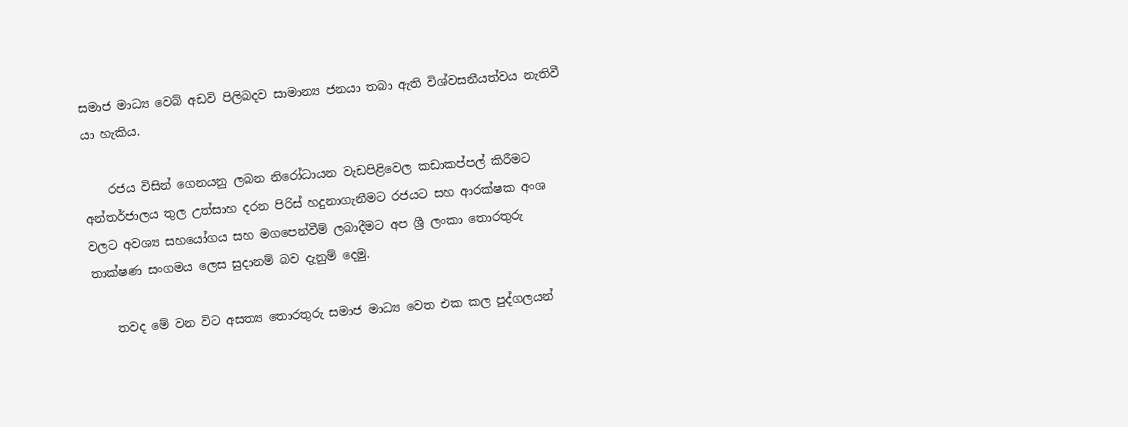සමාජ මාධ්‍ය වෙබ් අඩවි පිලිබදව සාමාන්‍ය ජනයා තබා ඇති විශ්වසනීයත්වය නැතිවී යා හැකිය.

    රජය විසින් ගෙනයනු ලබන නිරෝධායන වැඩපිළිවෙල කඩාකප්පල් කිරීමට අන්තර්ජාලය තුල උත්සාහ දරන පිරිස් හදුනාගැනීමට රජයට සහ ආරක්ෂක අංශ වලට අවශ්‍ය සහයෝගය සහ මගපෙන්වීම් ලබාදීමට අප ශ්‍රී ලංකා තොරතුරු තාක්ෂණ සංගමය ලෙස සුදානම් බව දැනුම් දෙමු.

    තවද මේ වන විට අසත්‍ය තොරතුරු සමාජ මාධ්‍ය වෙත එක කල පුද්ගලයන්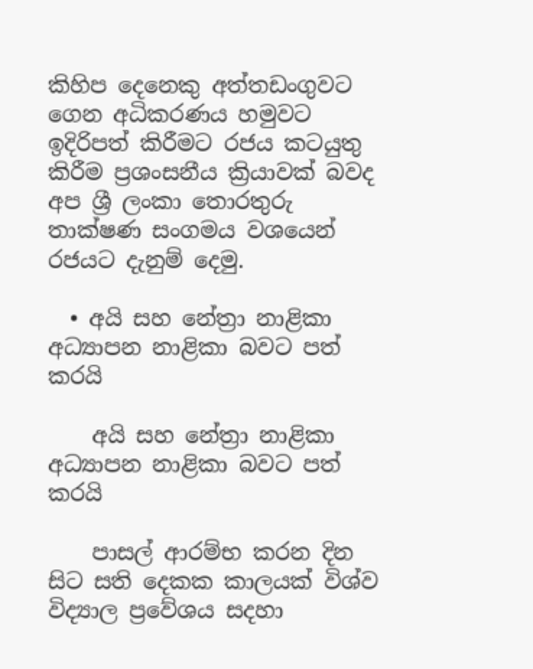කිහිප දෙනෙකු අත්තඩංගුවට ගෙන අධිකරණය හමුවට ඉදිරිපත් කිරීමට රජය කටයුතු කිරීම ප්‍රශංසනීය ක්‍රියාවක් බවද අප ශ්‍රී ලංකා තොරතුරු තාක්ෂණ සංගමය වශයෙන් රජයට දැනුම් දෙමු.

  • අයි සහ නේත්‍රා නාළිකා අධ්‍යාපන නාළිකා බවට පත් කරයි

    අයි සහ නේත්‍රා නාළිකා අධ්‍යාපන නාළිකා බවට පත් කරයි

    පාසල් ආරම්භ කරන දින සිට සති දෙකක කාලයක් විශ්ව විද්‍යාල ප්‍රවේශය සදහා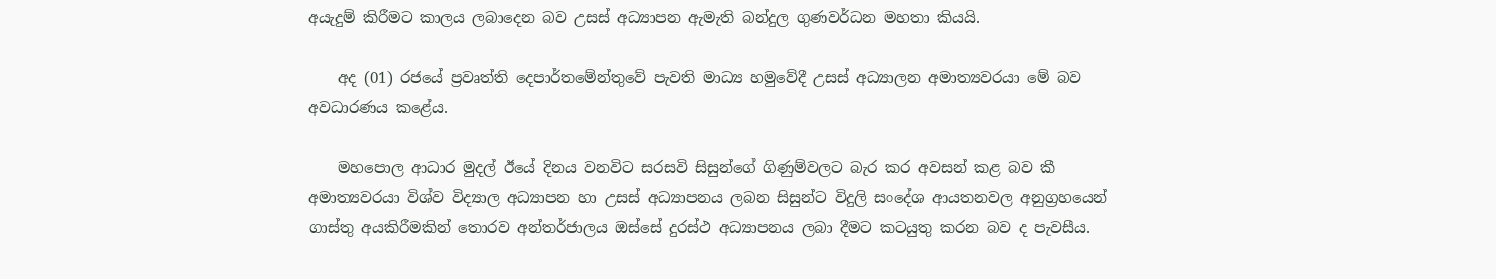අයැදුම් කිරීමට කාලය ලබාදෙන බව උසස් අධ්‍යාපන ඇමැති බන්දුල ගුණවර්ධන මහතා කියයි.

    අද (01) රජයේ ප්‍රවෘත්ති දෙපාර්තමේන්තුවේ පැවති මාධ්‍ය හමුවේදී උසස් අධ්‍යාලන අමාත්‍යවරයා මේ බව අවධාරණය කළේය.

    මහපොල ආධාර මුදල් ඊයේ දිනය වනවිට සරසවි සිසුන්ගේ ගිණුම්වලට බැර කර අවසන් කළ බව කී අමාත්‍යවරයා විශ්ව විද්‍යාල අධ්‍යාපන හා උසස් අධ්‍යාපනය ලබන සිසුන්ට විදුලි සංදේශ ආයතනවල අනුග්‍රහයෙන් ගාස්තු අයකිරීමකින් තොරව අන්තර්ජාලය ඔස්සේ දුරස්ථ අධ්‍යාපනය ලබා දීමට කටයුතු කරන බව ද පැවසීය.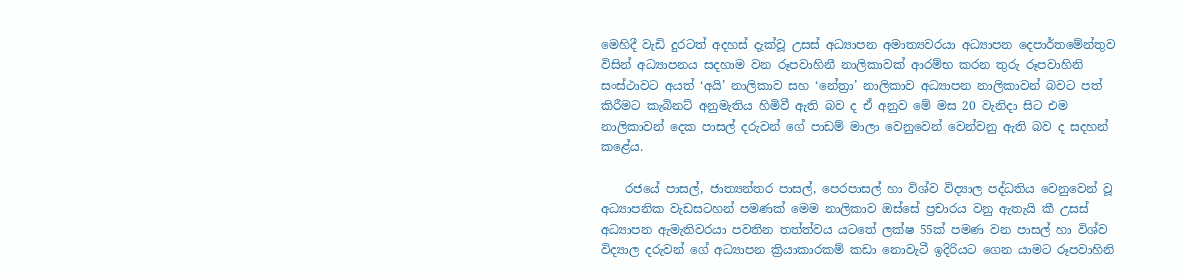මෙහිදී වැඩි දුරටත් අදහස් දැක්වූ උසස් අධ්‍යාපන අමාත්‍යවරයා අධ්‍යාපන දෙපාර්තමේන්තුව විසින් අධ්‍යාපනය සදහාම වන රූපවාහිනී නාලිකාවක් ආරම්භ කරන තුරු රූපවාහිනි සංස්ථාවට අයත් ‘අයි’ නාලිකාව සහ ‘නේත්‍රා’ නාලිකාව අධ්‍යාපන නාලිකාවන් බවට පත් කිරීමට කැබිනට් අනුමැතිය හිමිවී ඇති බව ද ඒ අනුව මේ මස 20 වැනිදා සිට එම නාලිකාවන් දෙක පාසල් දරුවන් ගේ පාඩම් මාලා වෙනුවෙන් වෙන්වනු ඇති බව ද සදහන් කළේය.

    රජයේ පාසල්, ජාත්‍යන්තර පාසල්, පෙරපාසල් හා විශ්ව විද්‍යාල පද්ධතිය වෙනුවෙන් වූ අධ්‍යාපනික වැඩසටහන් පමණක් මෙම නාලිකාව ඔස්සේ ප්‍රචාරය වනු ඇතැයි කී උසස් අධ්‍යාපන ඇමැතිවරයා පවතින තත්ත්වය යටතේ ලක්ෂ 55ක් පමණ වන පාසල් හා විශ්ව විද්‍යාල දරුවන් ගේ අධ්‍යාපන ක්‍රියාකාරකම් කඩා නොවැටී ඉදිරියට ගෙන යාමට රූපවාහිනි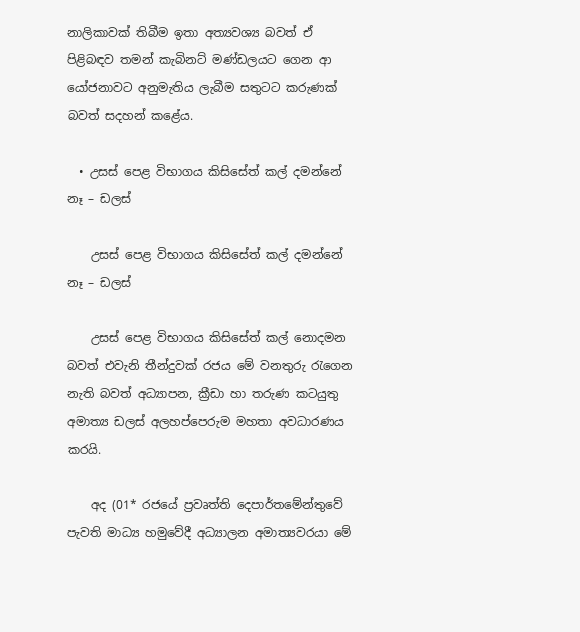නාලිකාවක් තිබීම ඉතා අත්‍යවශ්‍ය බවත් ඒ පිළිබඳව තමන් කැබිනට් මණ්ඩලයට ගෙන ආ යෝජනාවට අනුමැතිය ලැබීම සතුටට කරුණක් බවත් සදහන් කළේය.

  • උසස් පෙළ විභාගය කිසිසේත් කල් දමන්නේ නෑ – ඩලස්

    උසස් පෙළ විභාගය කිසිසේත් කල් දමන්නේ නෑ – ඩලස්

    උසස් පෙළ විභාගය කිසිසේත් කල් නොදමන බවත් එවැනි තීන්දුවක් රජය මේ වනතුරු රැගෙන නැති බවත් අධ්‍යාපන, ක්‍රීඩා හා තරුණ කටයුතු අමාත්‍ය ඩලස් අලහප්පෙරුම මහතා අවධාරණය කරයි.

    අද (01* රජයේ ප්‍රවෘත්ති දෙපාර්තමේන්තුවේ පැවති මාධ්‍ය හමුවේදී අධ්‍යාලන අමාත්‍යවරයා මේ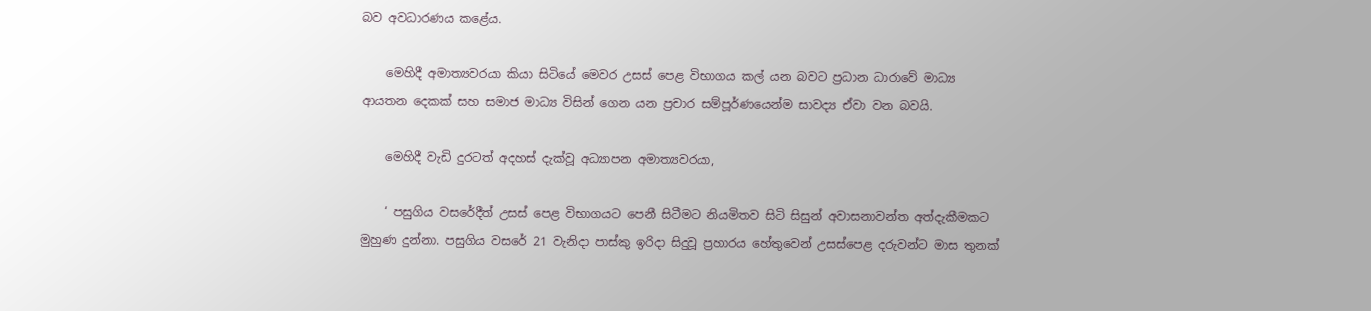බව අවධාරණය කළේය.

    මෙහිදී අමාත්‍යවරයා කියා සිටියේ මෙවර උසස් පෙළ විභාගය කල් යන බවට ප්‍රධාන ධාරාවේ මාධ්‍ය ආයතන දෙකක් සහ සමාජ මාධ්‍ය විසින් ගෙන යන ප්‍රචාර සම්පූර්ණයෙන්ම සාවද්‍ය ඒවා වන බවයි.

    මෙහිදී වැඩි දුරටත් අදහස් දැක්වූ අධ්‍යාපන අමාත්‍යවරයා,

    ‘ පසුගිය වසරේදීත් උසස් පෙළ විභාගයට පෙනී සිටීමට නියමිතව සිටි සිසුන් අවාසනාවන්ත අත්දැකීමකට මුහුණ දුන්නා. පසුගිය වසරේ 21 වැනිදා පාස්කු ඉරිදා සිදුවූ ප්‍රහාරය හේතුවෙන් උසස්පෙළ දරුවන්ට මාස තුනක්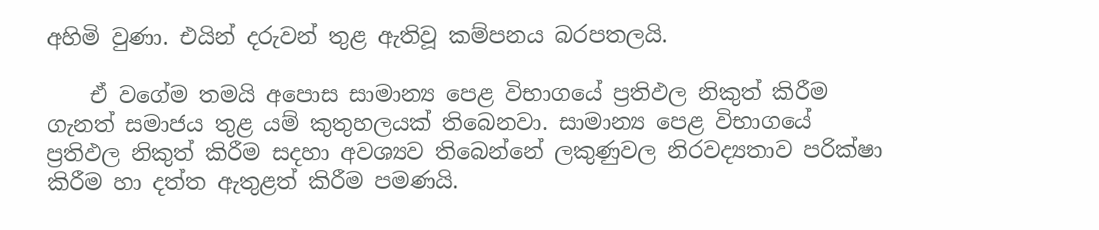අහිමි වුණා. එයින් දරුවන් තුළ ඇතිවූ කම්පනය බරපතලයි.

    ඒ වගේම තමයි අපොස සාමාන්‍ය පෙළ විභාගයේ ප්‍රතිඵල නිකුත් කිරීම ගැනත් සමාජය තුළ යම් කුතුහලයක් තිබෙනවා. සාමාන්‍ය පෙළ විභාගයේ ප්‍රතිඵල නිකුත් කිරීම සදහා අවශ්‍යව තිබෙන්නේ ලකුණුවල නිරවද්‍යතාව පරික්ෂා කිරීම හා දත්ත ඇතුළත් කිරීම පමණයි.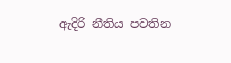ඇදිරි නීතිය පවතින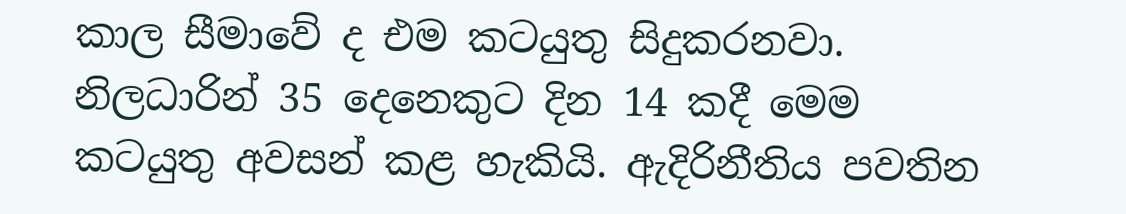කාල සීමාවේ ද එම කටයුතු සිදුකරනවා. නිලධාරින් 35 දෙනෙකුට දින 14 කදී මෙම කටයුතු අවසන් කළ හැකියි. ඇදිරිනීතිය පවතින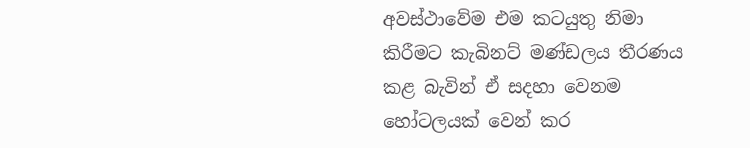අවස්ථාවේම එම කටයුතු නිමා කිරීමට කැබිනට් මණ්ඩලය තීරණය කළ බැවින් ඒ සදහා වෙනම හෝටලයක් වෙන් කර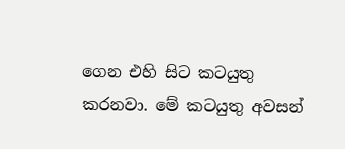ගෙන එහි සිට කටයුතු කරනවා. මේ කටයුතු අවසන්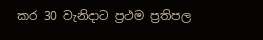කර 30 වැනිදාට ප්‍රථම ප්‍රතිපල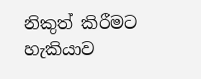නිකුත් කිරීමට හැකියාව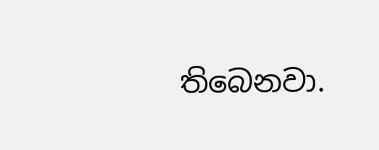තිබෙනවා.